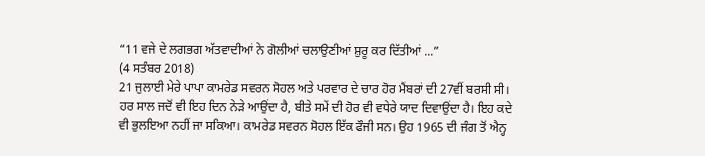“11 ਵਜੇ ਦੇ ਲਗਭਗ ਅੱਤਵਾਦੀਆਂ ਨੇ ਗੋਲੀਆਂ ਚਲਾਉਣੀਆਂ ਸ਼ੁਰੂ ਕਰ ਦਿੱਤੀਆਂ ...”
(4 ਸਤੰਬਰ 2018)
21 ਜੁਲਾਈ ਮੇਰੇ ਪਾਪਾ ਕਾਮਰੇਡ ਸਵਰਨ ਸੋਹਲ ਅਤੇ ਪਰਵਾਰ ਦੇ ਚਾਰ ਹੋਰ ਮੈਂਬਰਾਂ ਦੀ 27ਵੀਂ ਬਰਸੀ ਸੀ। ਹਰ ਸਾਲ ਜਦੋਂ ਵੀ ਇਹ ਦਿਨ ਨੇੜੇ ਆਉਂਦਾ ਹੈ, ਬੀਤੇ ਸਮੇਂ ਦੀ ਹੋਰ ਵੀ ਵਧੇਰੇ ਯਾਦ ਦਿਵਾਉਂਦਾ ਹੈ। ਇਹ ਕਦੇ ਵੀ ਭੁਲਇਆ ਨਹੀਂ ਜਾ ਸਕਿਆ। ਕਾਮਰੇਡ ਸਵਰਨ ਸੋਹਲ ਇੱਕ ਫੌਜੀ ਸਨ। ਉਹ 1965 ਦੀ ਜੰਗ ਤੋਂ ਐਨ੍ਹ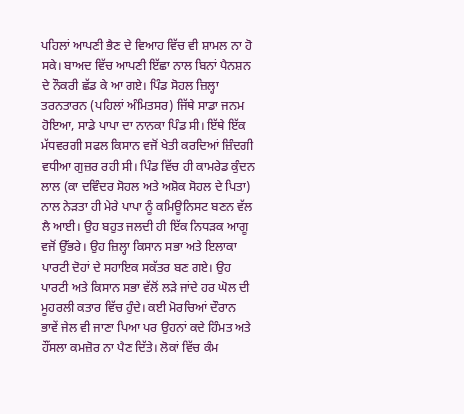ਪਹਿਲਾਂ ਆਪਣੀ ਭੈਣ ਦੇ ਵਿਆਹ ਵਿੱਚ ਵੀ ਸ਼ਾਮਲ ਨਾ ਹੋ ਸਕੇ। ਬਾਅਦ ਵਿੱਚ ਆਪਣੀ ਇੱਛਾ ਨਾਲ ਬਿਨਾਂ ਪੈਨਸ਼ਨ ਦੇ ਨੌਕਰੀ ਛੱਡ ਕੇ ਆ ਗਏ। ਪਿੰਡ ਸੋਹਲ ਜ਼ਿਲ੍ਹਾ ਤਰਨਤਾਰਨ (ਪਹਿਲਾਂ ਅੰਮਿਤਸਰ) ਜਿੱਥੇ ਸਾਡਾ ਜਨਮ ਹੋਇਆ, ਸਾਡੇ ਪਾਪਾ ਦਾ ਨਾਨਕਾ ਪਿੰਡ ਸੀ। ਇੱਥੇ ਇੱਕ ਮੱਧਵਰਗੀ ਸਫਲ ਕਿਸਾਨ ਵਜੋਂ ਖੇਤੀ ਕਰਦਿਆਂ ਜ਼ਿੰਦਗੀ ਵਧੀਆ ਗੁਜ਼ਰ ਰਹੀ ਸੀ। ਪਿੰਡ ਵਿੱਚ ਹੀ ਕਾਮਰੇਡ ਕੁੰਦਨ ਲਾਲ (ਕਾ ਦਵਿੰਦਰ ਸੋਹਲ ਅਤੇ ਅਸ਼ੋਕ ਸੋਹਲ ਦੇ ਪਿਤਾ) ਨਾਲ ਨੇੜਤਾ ਹੀ ਮੇਰੇ ਪਾਪਾ ਨੂੰ ਕਮਿਊਨਿਸਟ ਬਣਨ ਵੱਲ ਲੈ ਆਈ। ਉਹ ਬਹੁਤ ਜਲਦੀ ਹੀ ਇੱਕ ਨਿਧੜਕ ਆਗੂ ਵਜੋਂ ਉੱਭਰੇ। ਉਹ ਜ਼ਿਲ੍ਹਾ ਕਿਸਾਨ ਸਭਾ ਅਤੇ ਇਲਾਕਾ ਪਾਰਟੀ ਦੋਹਾਂ ਦੇ ਸਹਾਇਕ ਸਕੱਤਰ ਬਣ ਗਏ। ਉਹ ਪਾਰਟੀ ਅਤੇ ਕਿਸਾਨ ਸਭਾ ਵੱਲੋਂ ਲੜੇ ਜਾਂਦੇ ਹਰ ਘੋਲ ਦੀ ਮੂਹਰਲੀ ਕਤਾਰ ਵਿੱਚ ਹੁੰਦੇ। ਕਈ ਮੋਰਚਿਆਂ ਦੌਰਾਨ ਭਾਵੇਂ ਜੇਲ ਵੀ ਜਾਣਾ ਪਿਆ ਪਰ ਉਹਨਾਂ ਕਦੇ ਹਿੰਮਤ ਅਤੇ ਹੌਂਸਲਾ ਕਮਜ਼ੋਰ ਨਾ ਪੈਣ ਦਿੱਤੇ। ਲੋਕਾਂ ਵਿੱਚ ਕੰਮ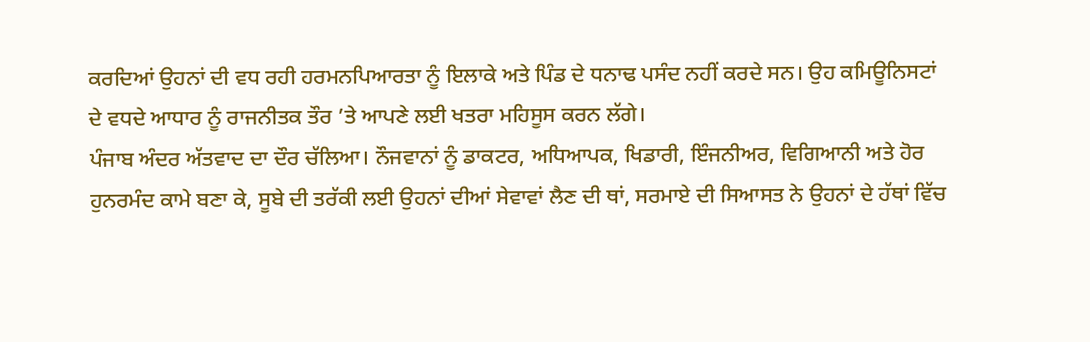ਕਰਦਿਆਂ ਉਹਨਾਂ ਦੀ ਵਧ ਰਹੀ ਹਰਮਨਪਿਆਰਤਾ ਨੂੰ ਇਲਾਕੇ ਅਤੇ ਪਿੰਡ ਦੇ ਧਨਾਢ ਪਸੰਦ ਨਹੀਂ ਕਰਦੇ ਸਨ। ਉਹ ਕਮਿਊਨਿਸਟਾਂ ਦੇ ਵਧਦੇ ਆਧਾਰ ਨੂੰ ਰਾਜਨੀਤਕ ਤੌਰ ’ਤੇ ਆਪਣੇ ਲਈ ਖਤਰਾ ਮਹਿਸੂਸ ਕਰਨ ਲੱਗੇ।
ਪੰਜਾਬ ਅੰਦਰ ਅੱਤਵਾਦ ਦਾ ਦੌਰ ਚੱਲਿਆ। ਨੌਜਵਾਨਾਂ ਨੂੰ ਡਾਕਟਰ, ਅਧਿਆਪਕ, ਖਿਡਾਰੀ, ਇੰਜਨੀਅਰ, ਵਿਗਿਆਨੀ ਅਤੇ ਹੋਰ ਹੁਨਰਮੰਦ ਕਾਮੇ ਬਣਾ ਕੇ, ਸੂਬੇ ਦੀ ਤਰੱਕੀ ਲਈ ਉਹਨਾਂ ਦੀਆਂ ਸੇਵਾਵਾਂ ਲੈਣ ਦੀ ਥਾਂ, ਸਰਮਾਏ ਦੀ ਸਿਆਸਤ ਨੇ ਉਹਨਾਂ ਦੇ ਹੱਥਾਂ ਵਿੱਚ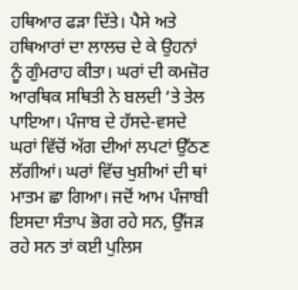ਹਥਿਆਰ ਫੜਾ ਦਿੱਤੇ। ਪੈਸੇ ਅਤੇ ਹਥਿਆਰਾਂ ਦਾ ਲਾਲਚ ਦੇ ਕੇ ਉਹਨਾਂ ਨੂੰ ਗੁੰਮਰਾਹ ਕੀਤਾ। ਘਰਾਂ ਦੀ ਕਮਜ਼ੋਰ ਆਰਥਿਕ ਸਥਿਤੀ ਨੇ ਬਲਦੀ ’ਤੇ ਤੇਲ ਪਾਇਆ। ਪੰਜਾਬ ਦੇ ਹੱਸਦੇ-ਵਸਦੇ ਘਰਾਂ ਵਿੱਚੋਂ ਅੱਗ ਦੀਆਂ ਲਪਟਾਂ ਉੱਠਣ ਲੱਗੀਆਂ। ਘਰਾਂ ਵਿੱਚ ਖੁਸ਼ੀਆਂ ਦੀ ਥਾਂ ਮਾਤਮ ਛਾ ਗਿਆ। ਜਦੋਂ ਆਮ ਪੰਜਾਬੀ ਇਸਦਾ ਸੰਤਾਪ ਭੋਗ ਰਹੇ ਸਨ, ਉੱਜੜ ਰਹੇ ਸਨ ਤਾਂ ਕਈ ਪੁਲਿਸ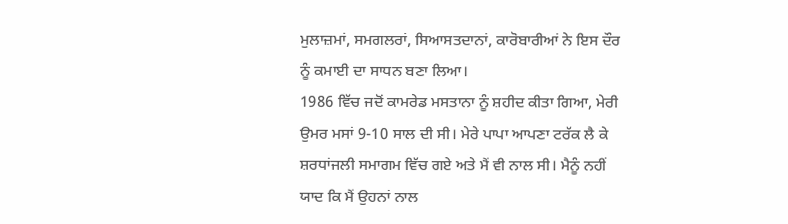ਮੁਲਾਜ਼ਮਾਂ, ਸਮਗਲਰਾਂ, ਸਿਆਸਤਦਾਨਾਂ, ਕਾਰੋਬਾਰੀਆਂ ਨੇ ਇਸ ਦੌਰ ਨੂੰ ਕਮਾਈ ਦਾ ਸਾਧਨ ਬਣਾ ਲਿਆ।
1986 ਵਿੱਚ ਜਦੋਂ ਕਾਮਰੇਡ ਮਸਤਾਨਾ ਨੂੰ ਸ਼ਹੀਦ ਕੀਤਾ ਗਿਆ, ਮੇਰੀ ਉਮਰ ਮਸਾਂ 9-10 ਸਾਲ ਦੀ ਸੀ। ਮੇਰੇ ਪਾਪਾ ਆਪਣਾ ਟਰੱਕ ਲੈ ਕੇ ਸ਼ਰਧਾਂਜਲੀ ਸਮਾਗਮ ਵਿੱਚ ਗਏ ਅਤੇ ਮੈਂ ਵੀ ਨਾਲ ਸੀ। ਮੈਨੂੰ ਨਹੀਂ ਯਾਦ ਕਿ ਮੈਂ ਉਹਨਾਂ ਨਾਲ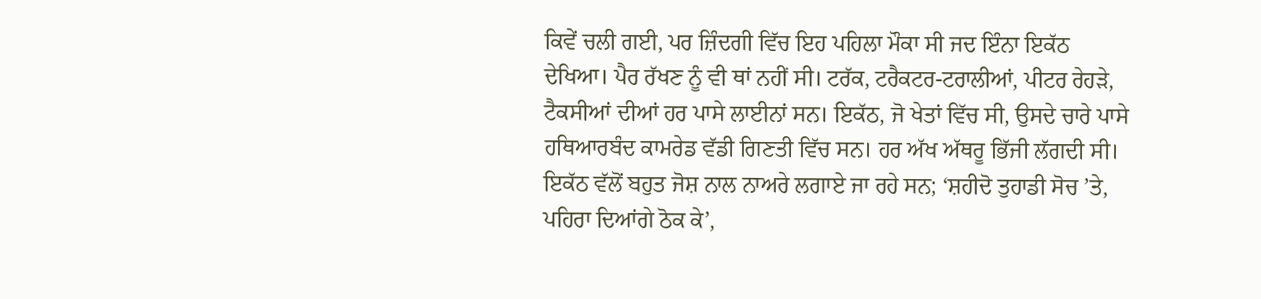ਕਿਵੇਂ ਚਲੀ ਗਈ, ਪਰ ਜ਼ਿੰਦਗੀ ਵਿੱਚ ਇਹ ਪਹਿਲਾ ਮੌਕਾ ਸੀ ਜਦ ਇੰਨਾ ਇਕੱਠ ਦੇਖਿਆ। ਪੈਰ ਰੱਖਣ ਨੂੰ ਵੀ ਥਾਂ ਨਹੀਂ ਸੀ। ਟਰੱਕ, ਟਰੈਕਟਰ-ਟਰਾਲੀਆਂ, ਪੀਟਰ ਰੇਹੜੇ, ਟੈਕਸੀਆਂ ਦੀਆਂ ਹਰ ਪਾਸੇ ਲਾਈਨਾਂ ਸਨ। ਇਕੱਠ, ਜੋ ਖੇਤਾਂ ਵਿੱਚ ਸੀ, ਉਸਦੇ ਚਾਰੇ ਪਾਸੇ ਹਥਿਆਰਬੰਦ ਕਾਮਰੇਡ ਵੱਡੀ ਗਿਣਤੀ ਵਿੱਚ ਸਨ। ਹਰ ਅੱਖ ਅੱਥਰੂ ਭਿੱਜੀ ਲੱਗਦੀ ਸੀ। ਇਕੱਠ ਵੱਲੋਂ ਬਹੁਤ ਜੋਸ਼ ਨਾਲ ਨਾਅਰੇ ਲਗਾਏ ਜਾ ਰਹੇ ਸਨ; ‘ਸ਼ਹੀਦੋ ਤੁਹਾਡੀ ਸੋਚ ’ਤੇ, ਪਹਿਰਾ ਦਿਆਂਗੇ ਠੋਕ ਕੇ’,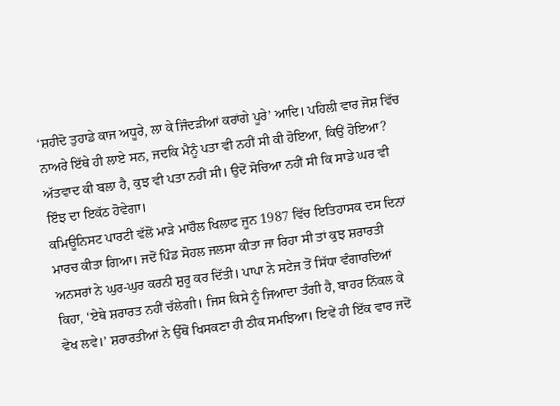‘ਸ਼ਹੀਦੋ ਤੁਹਾਡੇ ਕਾਜ ਅਧੂਰੇ, ਲਾ ਕੇ ਜਿੰਦੜੀਆਂ ਕਰਾਂਗੇ ਪੂਰੇ’ ਆਦਿ। ਪਹਿਲੀ ਵਾਰ ਜੋਸ਼ ਵਿੱਚ ਨਾਅਰੇ ਇੱਥੇ ਹੀ ਲਾਏ ਸਨ, ਜਦਕਿ ਮੈਨੂੰ ਪਤਾ ਵੀ ਨਹੀਂ ਸੀ ਕੀ ਹੋਇਆ, ਕਿਉਂ ਹੋਇਆ? ਅੱਤਵਾਦ ਕੀ ਬਲਾ ਹੈ, ਕੁਝ ਵੀ ਪਤਾ ਨਹੀਂ ਸੀ। ਉਦੋਂ ਸੋਚਿਆ ਨਹੀਂ ਸੀ ਕਿ ਸਾਡੇ ਘਰ ਵੀ ਇੰਝ ਦਾ ਇਕੱਠ ਹੋਵੇਗਾ।
ਕਮਿਊਨਿਸਟ ਪਾਰਟੀ ਵੱਲੋਂ ਮਾੜੇ ਮਾਹੌਲ ਖਿਲਾਫ ਜੂਨ 1987 ਵਿੱਚ ਇਤਿਹਾਸਕ ਦਸ ਦਿਨਾਂ ਮਾਰਚ ਕੀਤਾ ਗਿਆ। ਜਦੋਂ ਪਿੰਡ ਸੋਹਲ ਜਲਸਾ ਕੀਤਾ ਜਾ ਰਿਹਾ ਸੀ ਤਾਂ ਕੁਝ ਸ਼ਰਾਰਤੀ ਅਨਸਰਾਂ ਨੇ ਘੁਰ-ਘੁਰ ਕਰਨੀ ਸ਼ੁਰੂ ਕਰ ਦਿੱਤੀ। ਪਾਪਾ ਨੇ ਸਟੇਜ ਤੋਂ ਸਿੱਧਾ ਵੰਗਾਰਦਿਆਂ ਕਿਹਾ, ‘ਏਥੇ ਸ਼ਰਾਰਤ ਨਹੀਂ ਚੱਲੇਗੀ। ਜਿਸ ਕਿਸੇ ਨੂੰ ਜਿਆਦਾ ਤੰਗੀ ਹੈ, ਬਾਹਰ ਨਿੱਕਲ ਕੇ ਵੇਖ ਲਵੇ।’ ਸ਼ਰਾਰਤੀਆਂ ਨੇ ਉੱਥੋਂ ਖਿਸਕਣਾ ਹੀ ਠੀਕ ਸਮਝਿਆ। ਇਵੇਂ ਹੀ ਇੱਕ ਵਾਰ ਜਦੋਂ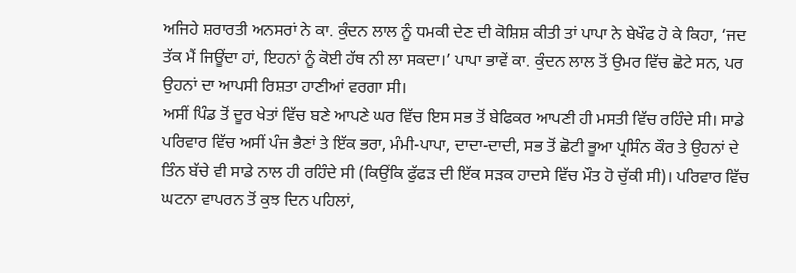ਅਜਿਹੇ ਸ਼ਰਾਰਤੀ ਅਨਸਰਾਂ ਨੇ ਕਾ. ਕੁੰਦਨ ਲਾਲ ਨੂੰ ਧਮਕੀ ਦੇਣ ਦੀ ਕੋਸ਼ਿਸ਼ ਕੀਤੀ ਤਾਂ ਪਾਪਾ ਨੇ ਬੇਖੌਫ ਹੋ ਕੇ ਕਿਹਾ, ‘ਜਦ ਤੱਕ ਮੈਂ ਜਿਊਂਦਾ ਹਾਂ, ਇਹਨਾਂ ਨੂੰ ਕੋਈ ਹੱਥ ਨੀ ਲਾ ਸਕਦਾ।’ ਪਾਪਾ ਭਾਵੇਂ ਕਾ. ਕੁੰਦਨ ਲਾਲ ਤੋਂ ਉਮਰ ਵਿੱਚ ਛੋਟੇ ਸਨ, ਪਰ ਉਹਨਾਂ ਦਾ ਆਪਸੀ ਰਿਸ਼ਤਾ ਹਾਣੀਆਂ ਵਰਗਾ ਸੀ।
ਅਸੀਂ ਪਿੰਡ ਤੋਂ ਦੂਰ ਖੇਤਾਂ ਵਿੱਚ ਬਣੇ ਆਪਣੇ ਘਰ ਵਿੱਚ ਇਸ ਸਭ ਤੋਂ ਬੇਫਿਕਰ ਆਪਣੀ ਹੀ ਮਸਤੀ ਵਿੱਚ ਰਹਿੰਦੇ ਸੀ। ਸਾਡੇ ਪਰਿਵਾਰ ਵਿੱਚ ਅਸੀਂ ਪੰਜ ਭੈਣਾਂ ਤੇ ਇੱਕ ਭਰਾ, ਮੰਮੀ-ਪਾਪਾ, ਦਾਦਾ-ਦਾਦੀ, ਸਭ ਤੋਂ ਛੋਟੀ ਭੂਆ ਪ੍ਰਸਿੰਨ ਕੌਰ ਤੇ ਉਹਨਾਂ ਦੇ ਤਿੰਨ ਬੱਚੇ ਵੀ ਸਾਡੇ ਨਾਲ ਹੀ ਰਹਿੰਦੇ ਸੀ (ਕਿਉਂਕਿ ਫੁੱਫੜ ਦੀ ਇੱਕ ਸੜਕ ਹਾਦਸੇ ਵਿੱਚ ਮੌਤ ਹੋ ਚੁੱਕੀ ਸੀ)। ਪਰਿਵਾਰ ਵਿੱਚ ਘਟਨਾ ਵਾਪਰਨ ਤੋਂ ਕੁਝ ਦਿਨ ਪਹਿਲਾਂ,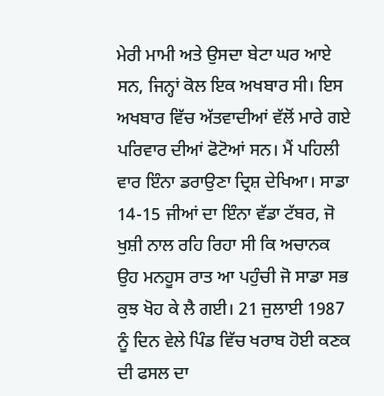ਮੇਰੀ ਮਾਮੀ ਅਤੇ ਉਸਦਾ ਬੇਟਾ ਘਰ ਆਏ ਸਨ, ਜਿਨ੍ਹਾਂ ਕੋਲ ਇਕ ਅਖਬਾਰ ਸੀ। ਇਸ ਅਖਬਾਰ ਵਿੱਚ ਅੱਤਵਾਦੀਆਂ ਵੱਲੋਂ ਮਾਰੇ ਗਏ ਪਰਿਵਾਰ ਦੀਆਂ ਫੋਟੋਆਂ ਸਨ। ਮੈਂ ਪਹਿਲੀ ਵਾਰ ਇੰਨਾ ਡਰਾਉਣਾ ਦ੍ਰਿਸ਼ ਦੇਖਿਆ। ਸਾਡਾ 14-15 ਜੀਆਂ ਦਾ ਇੰਨਾ ਵੱਡਾ ਟੱਬਰ, ਜੋ ਖੁਸ਼ੀ ਨਾਲ ਰਹਿ ਰਿਹਾ ਸੀ ਕਿ ਅਚਾਨਕ ਉਹ ਮਨਹੂਸ ਰਾਤ ਆ ਪਹੁੰਚੀ ਜੋ ਸਾਡਾ ਸਭ ਕੁਝ ਖੋਹ ਕੇ ਲੈ ਗਈ। 21 ਜੁਲਾਈ 1987 ਨੂੰ ਦਿਨ ਵੇਲੇ ਪਿੰਡ ਵਿੱਚ ਖਰਾਬ ਹੋਈ ਕਣਕ ਦੀ ਫਸਲ ਦਾ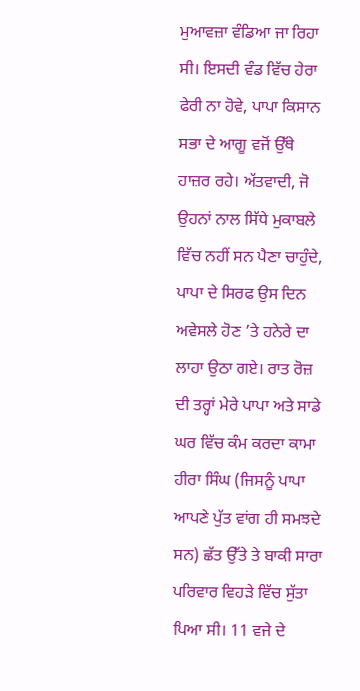ਮੁਆਵਜ਼ਾ ਵੰਡਿਆ ਜਾ ਰਿਹਾ ਸੀ। ਇਸਦੀ ਵੰਡ ਵਿੱਚ ਹੇਰਾ ਫੇਰੀ ਨਾ ਹੋਵੇ, ਪਾਪਾ ਕਿਸਾਨ ਸਭਾ ਦੇ ਆਗੂ ਵਜੋਂ ਉੱਥੇ ਹਾਜ਼ਰ ਰਹੇ। ਅੱਤਵਾਦੀ, ਜੋ ਉਹਨਾਂ ਨਾਲ ਸਿੱਧੇ ਮੁਕਾਬਲੇ ਵਿੱਚ ਨਹੀਂ ਸਨ ਪੈਣਾ ਚਾਹੁੰਦੇ, ਪਾਪਾ ਦੇ ਸਿਰਫ ਉਸ ਦਿਨ ਅਵੇਸਲੇ ਹੋਣ ’ਤੇ ਹਨੇਰੇ ਦਾ ਲਾਹਾ ਉਠਾ ਗਏ। ਰਾਤ ਰੋਜ਼ ਦੀ ਤਰ੍ਹਾਂ ਮੇਰੇ ਪਾਪਾ ਅਤੇ ਸਾਡੇ ਘਰ ਵਿੱਚ ਕੰਮ ਕਰਦਾ ਕਾਮਾ ਹੀਰਾ ਸਿੰਘ (ਜਿਸਨੂੰ ਪਾਪਾ ਆਪਣੇ ਪੁੱਤ ਵਾਂਗ ਹੀ ਸਮਝਦੇ ਸਨ) ਛੱਤ ਉੱਤੇ ਤੇ ਬਾਕੀ ਸਾਰਾ ਪਰਿਵਾਰ ਵਿਹੜੇ ਵਿੱਚ ਸੁੱਤਾ ਪਿਆ ਸੀ। 11 ਵਜੇ ਦੇ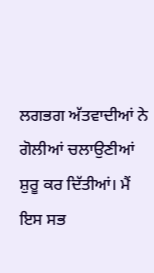ਲਗਭਗ ਅੱਤਵਾਦੀਆਂ ਨੇ ਗੋਲੀਆਂ ਚਲਾਉਣੀਆਂ ਸ਼ੁਰੂ ਕਰ ਦਿੱਤੀਆਂ। ਮੈਂ ਇਸ ਸਭ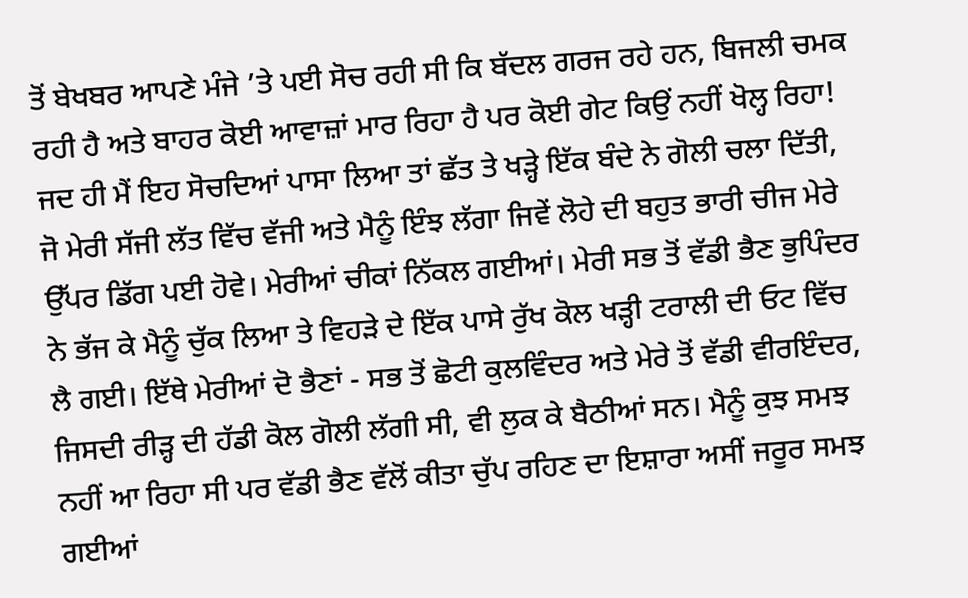ਤੋਂ ਬੇਖਬਰ ਆਪਣੇ ਮੰਜੇ ’ਤੇ ਪਈ ਸੋਚ ਰਹੀ ਸੀ ਕਿ ਬੱਦਲ ਗਰਜ ਰਹੇ ਹਨ, ਬਿਜਲੀ ਚਮਕ ਰਹੀ ਹੈ ਅਤੇ ਬਾਹਰ ਕੋਈ ਆਵਾਜ਼ਾਂ ਮਾਰ ਰਿਹਾ ਹੈ ਪਰ ਕੋਈ ਗੇਟ ਕਿਉਂ ਨਹੀਂ ਖੋਲ੍ਹ ਰਿਹਾ! ਜਦ ਹੀ ਮੈਂ ਇਹ ਸੋਚਦਿਆਂ ਪਾਸਾ ਲਿਆ ਤਾਂ ਛੱਤ ਤੇ ਖੜ੍ਹੇ ਇੱਕ ਬੰਦੇ ਨੇ ਗੋਲੀ ਚਲਾ ਦਿੱਤੀ, ਜੋ ਮੇਰੀ ਸੱਜੀ ਲੱਤ ਵਿੱਚ ਵੱਜੀ ਅਤੇ ਮੈਨੂੰ ਇੰਝ ਲੱਗਾ ਜਿਵੇਂ ਲੋਹੇ ਦੀ ਬਹੁਤ ਭਾਰੀ ਚੀਜ ਮੇਰੇ ਉੱਪਰ ਡਿੱਗ ਪਈ ਹੋਵੇ। ਮੇਰੀਆਂ ਚੀਕਾਂ ਨਿੱਕਲ ਗਈਆਂ। ਮੇਰੀ ਸਭ ਤੋਂ ਵੱਡੀ ਭੈਣ ਭੁਪਿੰਦਰ ਨੇ ਭੱਜ ਕੇ ਮੈਨੂੰ ਚੁੱਕ ਲਿਆ ਤੇ ਵਿਹੜੇ ਦੇ ਇੱਕ ਪਾਸੇ ਰੁੱਖ ਕੋਲ ਖੜ੍ਹੀ ਟਰਾਲੀ ਦੀ ਓਟ ਵਿੱਚ ਲੈ ਗਈ। ਇੱਥੇ ਮੇਰੀਆਂ ਦੋ ਭੈਣਾਂ - ਸਭ ਤੋਂ ਛੋਟੀ ਕੁਲਵਿੰਦਰ ਅਤੇ ਮੇਰੇ ਤੋਂ ਵੱਡੀ ਵੀਰਇੰਦਰ, ਜਿਸਦੀ ਰੀੜ੍ਹ ਦੀ ਹੱਡੀ ਕੋਲ ਗੋਲੀ ਲੱਗੀ ਸੀ, ਵੀ ਲੁਕ ਕੇ ਬੈਠੀਆਂ ਸਨ। ਮੈਨੂੰ ਕੁਝ ਸਮਝ ਨਹੀਂ ਆ ਰਿਹਾ ਸੀ ਪਰ ਵੱਡੀ ਭੈਣ ਵੱਲੋਂ ਕੀਤਾ ਚੁੱਪ ਰਹਿਣ ਦਾ ਇਸ਼ਾਰਾ ਅਸੀਂ ਜਰੂਰ ਸਮਝ ਗਈਆਂ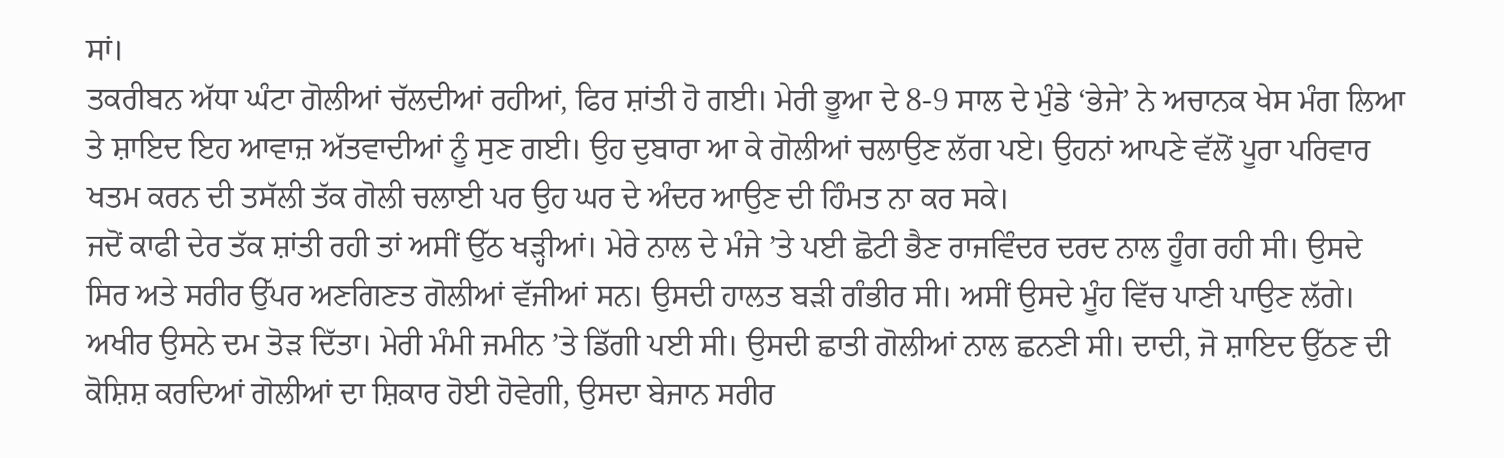ਸਾਂ।
ਤਕਰੀਬਨ ਅੱਧਾ ਘੰਟਾ ਗੋਲੀਆਂ ਚੱਲਦੀਆਂ ਰਹੀਆਂ, ਫਿਰ ਸ਼ਾਂਤੀ ਹੋ ਗਈ। ਮੇਰੀ ਭੂਆ ਦੇ 8-9 ਸਾਲ ਦੇ ਮੁੰਡੇ ‘ਭੇਜੇ’ ਨੇ ਅਚਾਨਕ ਖੇਸ ਮੰਗ ਲਿਆ ਤੇ ਸ਼ਾਇਦ ਇਹ ਆਵਾਜ਼ ਅੱਤਵਾਦੀਆਂ ਨੂੰ ਸੁਣ ਗਈ। ਉਹ ਦੁਬਾਰਾ ਆ ਕੇ ਗੋਲੀਆਂ ਚਲਾਉਣ ਲੱਗ ਪਏ। ਉਹਨਾਂ ਆਪਣੇ ਵੱਲੋਂ ਪੂਰਾ ਪਰਿਵਾਰ ਖਤਮ ਕਰਨ ਦੀ ਤਸੱਲੀ ਤੱਕ ਗੋਲੀ ਚਲਾਈ ਪਰ ਉਹ ਘਰ ਦੇ ਅੰਦਰ ਆਉਣ ਦੀ ਹਿੰਮਤ ਨਾ ਕਰ ਸਕੇ।
ਜਦੋਂ ਕਾਫੀ ਦੇਰ ਤੱਕ ਸ਼ਾਂਤੀ ਰਹੀ ਤਾਂ ਅਸੀਂ ਉੱਠ ਖੜ੍ਹੀਆਂ। ਮੇਰੇ ਨਾਲ ਦੇ ਮੰਜੇ ’ਤੇ ਪਈ ਛੋਟੀ ਭੈਣ ਰਾਜਵਿੰਦਰ ਦਰਦ ਨਾਲ ਹੂੰਗ ਰਹੀ ਸੀ। ਉਸਦੇ ਸਿਰ ਅਤੇ ਸਰੀਰ ਉੱਪਰ ਅਣਗਿਣਤ ਗੋਲੀਆਂ ਵੱਜੀਆਂ ਸਨ। ਉਸਦੀ ਹਾਲਤ ਬੜੀ ਗੰਭੀਰ ਸੀ। ਅਸੀਂ ਉਸਦੇ ਮੂੰਹ ਵਿੱਚ ਪਾਣੀ ਪਾਉਣ ਲੱਗੇ। ਅਖੀਰ ਉਸਨੇ ਦਮ ਤੋੜ ਦਿੱਤਾ। ਮੇਰੀ ਮੰਮੀ ਜਮੀਨ ’ਤੇ ਡਿੱਗੀ ਪਈ ਸੀ। ਉਸਦੀ ਛਾਤੀ ਗੋਲੀਆਂ ਨਾਲ ਛਨਣੀ ਸੀ। ਦਾਦੀ, ਜੋ ਸ਼ਾਇਦ ਉੱਠਣ ਦੀ ਕੋਸ਼ਿਸ਼ ਕਰਦਿਆਂ ਗੋਲੀਆਂ ਦਾ ਸ਼ਿਕਾਰ ਹੋਈ ਹੋਵੇਗੀ, ਉਸਦਾ ਬੇਜਾਨ ਸਰੀਰ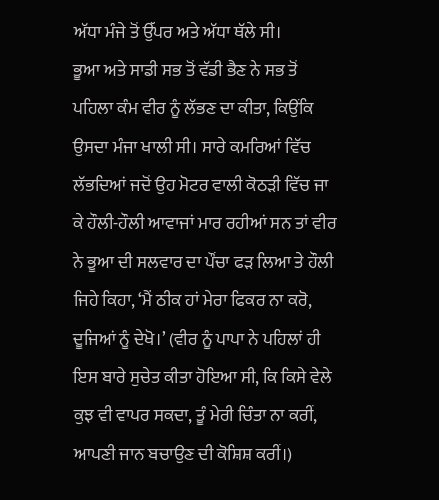ਅੱਧਾ ਮੰਜੇ ਤੋਂ ਉੱਪਰ ਅਤੇ ਅੱਧਾ ਥੱਲੇ ਸੀ।
ਭੂਆ ਅਤੇ ਸਾਡੀ ਸਭ ਤੋਂ ਵੱਡੀ ਭੈਣ ਨੇ ਸਭ ਤੋਂ ਪਹਿਲਾ ਕੰਮ ਵੀਰ ਨੂੰ ਲੱਭਣ ਦਾ ਕੀਤਾ, ਕਿਉਂਕਿ ਉਸਦਾ ਮੰਜਾ ਖਾਲੀ ਸੀ। ਸਾਰੇ ਕਮਰਿਆਂ ਵਿੱਚ ਲੱਭਦਿਆਂ ਜਦੋਂ ਉਹ ਮੋਟਰ ਵਾਲੀ ਕੋਠੜੀ ਵਿੱਚ ਜਾ ਕੇ ਹੌਲੀ-ਹੌਲੀ ਆਵਾਜਾਂ ਮਾਰ ਰਹੀਆਂ ਸਨ ਤਾਂ ਵੀਰ ਨੇ ਭੂਆ ਦੀ ਸਲਵਾਰ ਦਾ ਪੌਂਚਾ ਫੜ ਲਿਆ ਤੇ ਹੌਲੀ ਜਿਹੇ ਕਿਹਾ, ‘ਮੈਂ ਠੀਕ ਹਾਂ ਮੇਰਾ ਫਿਕਰ ਨਾ ਕਰੋ, ਦੂਜਿਆਂ ਨੂੰ ਦੇਖੋ।’ (ਵੀਰ ਨੂੰ ਪਾਪਾ ਨੇ ਪਹਿਲਾਂ ਹੀ ਇਸ ਬਾਰੇ ਸੁਚੇਤ ਕੀਤਾ ਹੋਇਆ ਸੀ, ਕਿ ਕਿਸੇ ਵੇਲੇ ਕੁਝ ਵੀ ਵਾਪਰ ਸਕਦਾ, ਤੂੰ ਮੇਰੀ ਚਿੰਤਾ ਨਾ ਕਰੀਂ, ਆਪਣੀ ਜਾਨ ਬਚਾਉਣ ਦੀ ਕੋਸ਼ਿਸ਼ ਕਰੀਂ।)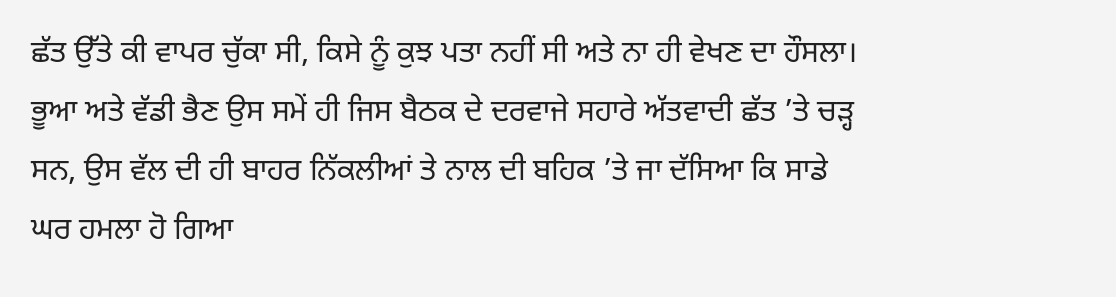ਛੱਤ ਉੱਤੇ ਕੀ ਵਾਪਰ ਚੁੱਕਾ ਸੀ, ਕਿਸੇ ਨੂੰ ਕੁਝ ਪਤਾ ਨਹੀਂ ਸੀ ਅਤੇ ਨਾ ਹੀ ਵੇਖਣ ਦਾ ਹੌਸਲਾ। ਭੂਆ ਅਤੇ ਵੱਡੀ ਭੈਣ ਉਸ ਸਮੇਂ ਹੀ ਜਿਸ ਬੈਠਕ ਦੇ ਦਰਵਾਜੇ ਸਹਾਰੇ ਅੱਤਵਾਦੀ ਛੱਤ ’ਤੇ ਚੜ੍ਹ ਸਨ, ਉਸ ਵੱਲ ਦੀ ਹੀ ਬਾਹਰ ਨਿੱਕਲੀਆਂ ਤੇ ਨਾਲ ਦੀ ਬਹਿਕ ’ਤੇ ਜਾ ਦੱਸਿਆ ਕਿ ਸਾਡੇ ਘਰ ਹਮਲਾ ਹੋ ਗਿਆ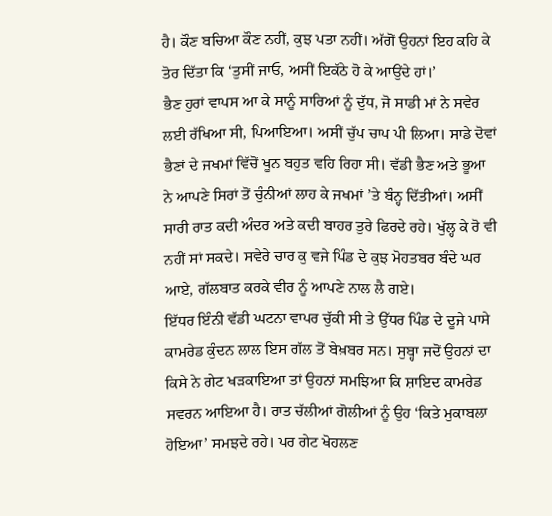ਹੈ। ਕੌਣ ਬਚਿਆ ਕੌਣ ਨਹੀਂ, ਕੁਝ ਪਤਾ ਨਹੀਂ। ਅੱਗੋਂ ਉਹਨਾਂ ਇਹ ਕਹਿ ਕੇ ਤੋਰ ਦਿੱਤਾ ਕਿ ‘ਤੁਸੀਂ ਜਾਓ, ਅਸੀਂ ਇਕੱਠੇ ਹੋ ਕੇ ਆਉਂਦੇ ਹਾਂ।’
ਭੈਣ ਹੁਰਾਂ ਵਾਪਸ ਆ ਕੇ ਸਾਨੂੰ ਸਾਰਿਆਂ ਨੂੰ ਦੁੱਧ, ਜੋ ਸਾਡੀ ਮਾਂ ਨੇ ਸਵੇਰ ਲਈ ਰੱਖਿਆ ਸੀ, ਪਿਆਇਆ। ਅਸੀਂ ਚੁੱਪ ਚਾਪ ਪੀ ਲਿਆ। ਸਾਡੇ ਦੋਵਾਂ ਭੈਣਾਂ ਦੇ ਜਖਮਾਂ ਵਿੱਚੋਂ ਖੂਨ ਬਹੁਤ ਵਹਿ ਰਿਹਾ ਸੀ। ਵੱਡੀ ਭੈਣ ਅਤੇ ਭੂਆ ਨੇ ਆਪਣੇ ਸਿਰਾਂ ਤੋਂ ਚੁੰਨੀਆਂ ਲਾਹ ਕੇ ਜਖਮਾਂ ’ਤੇ ਬੰਨ੍ਹ ਦਿੱਤੀਆਂ। ਅਸੀਂ ਸਾਰੀ ਰਾਤ ਕਦੀ ਅੰਦਰ ਅਤੇ ਕਦੀ ਬਾਹਰ ਤੁਰੇ ਫਿਰਦੇ ਰਹੇ। ਖੁੱਲ੍ਹ ਕੇ ਰੋ ਵੀ ਨਹੀਂ ਸਾਂ ਸਕਦੇ। ਸਵੇਰੇ ਚਾਰ ਕੁ ਵਜੇ ਪਿੰਡ ਦੇ ਕੁਝ ਮੋਹਤਬਰ ਬੰਦੇ ਘਰ ਆਏ, ਗੱਲਬਾਤ ਕਰਕੇ ਵੀਰ ਨੂੰ ਆਪਣੇ ਨਾਲ ਲੈ ਗਏ।
ਇੱਧਰ ਇੰਨੀ ਵੱਡੀ ਘਟਨਾ ਵਾਪਰ ਚੁੱਕੀ ਸੀ ਤੇ ਉੱਧਰ ਪਿੰਡ ਦੇ ਦੂਜੇ ਪਾਸੇ ਕਾਮਰੇਡ ਕੁੰਦਨ ਲਾਲ ਇਸ ਗੱਲ ਤੋਂ ਬੇਖ਼ਬਰ ਸਨ। ਸੁਬ੍ਹਾ ਜਦੋਂ ਉਹਨਾਂ ਦਾ ਕਿਸੇ ਨੇ ਗੇਟ ਖੜਕਾਇਆ ਤਾਂ ਉਹਨਾਂ ਸਮਝਿਆ ਕਿ ਸ਼ਾਇਦ ਕਾਮਰੇਡ ਸਵਰਨ ਆਇਆ ਹੈ। ਰਾਤ ਚੱਲੀਆਂ ਗੋਲੀਆਂ ਨੂੰ ਉਹ ‘ਕਿਤੇ ਮੁਕਾਬਲਾ ਹੋਇਆ’ ਸਮਝਦੇ ਰਹੇ। ਪਰ ਗੇਟ ਖੋਹਲਣ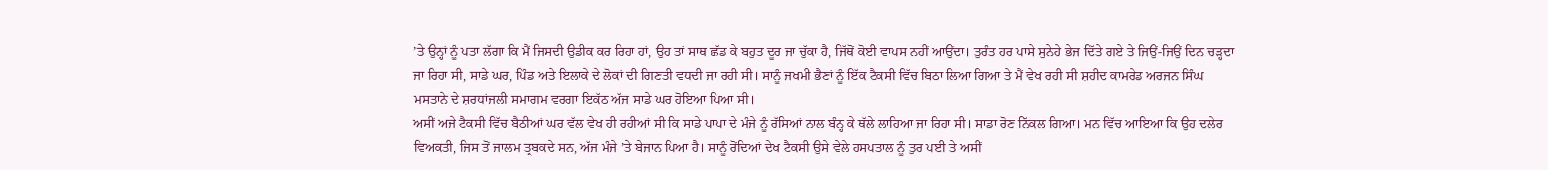’ਤੇ ਉਨ੍ਹਾਂ ਨੂੰ ਪਤਾ ਲੱਗਾ ਕਿ ਮੈਂ ਜਿਸਦੀ ਉਡੀਕ ਕਰ ਰਿਹਾ ਹਾਂ, ਉਹ ਤਾਂ ਸਾਥ ਛੱਡ ਕੇ ਬਹੁਤ ਦੂਰ ਜਾ ਚੁੱਕਾ ਹੈ, ਜਿੱਥੋਂ ਕੋਈ ਵਾਪਸ ਨਹੀਂ ਆਉਂਦਾ। ਤੁਰੰਤ ਹਰ ਪਾਸੇ ਸੁਨੇਹੇ ਭੇਜ ਦਿੱਤੇ ਗਏ ਤੇ ਜਿਉਂ-ਜਿਉਂ ਦਿਨ ਚੜ੍ਹਦਾ ਜਾ ਰਿਹਾ ਸੀ, ਸਾਡੇ ਘਰ, ਪਿੰਡ ਅਤੇ ਇਲਾਕੇ ਦੇ ਲੋਕਾਂ ਦੀ ਗਿਣਤੀ ਵਧਦੀ ਜਾ ਰਹੀ ਸੀ। ਸਾਨੂੰ ਜਖਮੀ ਭੈਣਾਂ ਨੂੰ ਇੱਕ ਟੈਕਸੀ ਵਿੱਚ ਬਿਠਾ ਲਿਆ ਗਿਆ ਤੇ ਮੈਂ ਵੇਖ ਰਹੀ ਸੀ ਸ਼ਹੀਦ ਕਾਮਰੇਡ ਅਰਜਨ ਸਿੰਘ ਮਸਤਾਨੇ ਦੇ ਸ਼ਰਧਾਂਜਲੀ ਸਮਾਗਮ ਵਰਗਾ ਇਕੱਠ ਅੱਜ ਸਾਡੇ ਘਰ ਹੋਇਆ ਪਿਆ ਸੀ।
ਅਸੀਂ ਅਜੇ ਟੈਕਸੀ ਵਿੱਚ ਬੈਠੀਆਂ ਘਰ ਵੱਲ ਵੇਖ ਹੀ ਰਹੀਆਂ ਸੀ ਕਿ ਸਾਡੇ ਪਾਪਾ ਦੇ ਮੰਜੇ ਨੂੰ ਰੱਸਿਆਂ ਨਾਲ ਬੰਨ੍ਹ ਕੇ ਥੱਲੇ ਲਾਹਿਆ ਜਾ ਰਿਹਾ ਸੀ। ਸਾਡਾ ਰੋਣ ਨਿੱਕਲ ਗਿਆ। ਮਨ ਵਿੱਚ ਆਇਆ ਕਿ ਉਹ ਦਲੇਰ ਵਿਅਕਤੀ, ਜਿਸ ਤੋਂ ਜਾਲਮ ਤ੍ਰਬਕਦੇ ਸਨ, ਅੱਜ ਮੰਜੇ ’ਤੇ ਬੇਜਾਨ ਪਿਆ ਹੈ। ਸਾਨੂੰ ਰੋਂਦਿਆਂ ਦੇਖ ਟੈਕਸੀ ਉਸੇ ਵੇਲੇ ਹਸਪਤਾਲ ਨੂੰ ਤੁਰ ਪਈ ਤੇ ਅਸੀਂ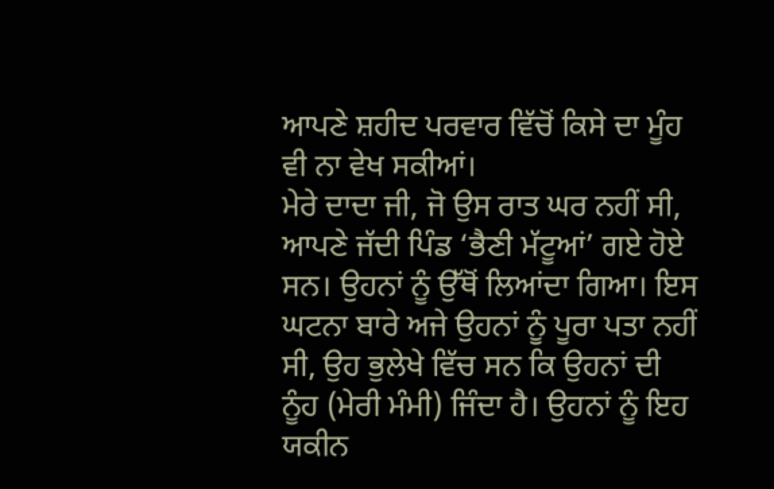ਆਪਣੇ ਸ਼ਹੀਦ ਪਰਵਾਰ ਵਿੱਚੋਂ ਕਿਸੇ ਦਾ ਮੂੰਹ ਵੀ ਨਾ ਵੇਖ ਸਕੀਆਂ।
ਮੇਰੇ ਦਾਦਾ ਜੀ, ਜੋ ਉਸ ਰਾਤ ਘਰ ਨਹੀਂ ਸੀ, ਆਪਣੇ ਜੱਦੀ ਪਿੰਡ ‘ਭੈਣੀ ਮੱਟੂਆਂ’ ਗਏ ਹੋਏ ਸਨ। ਉਹਨਾਂ ਨੂੰ ਉੱਥੋਂ ਲਿਆਂਦਾ ਗਿਆ। ਇਸ ਘਟਨਾ ਬਾਰੇ ਅਜੇ ਉਹਨਾਂ ਨੂੰ ਪੂਰਾ ਪਤਾ ਨਹੀਂ ਸੀ, ਉਹ ਭੁਲੇਖੇ ਵਿੱਚ ਸਨ ਕਿ ਉਹਨਾਂ ਦੀ ਨੂੰਹ (ਮੇਰੀ ਮੰਮੀ) ਜਿੰਦਾ ਹੈ। ਉਹਨਾਂ ਨੂੰ ਇਹ ਯਕੀਨ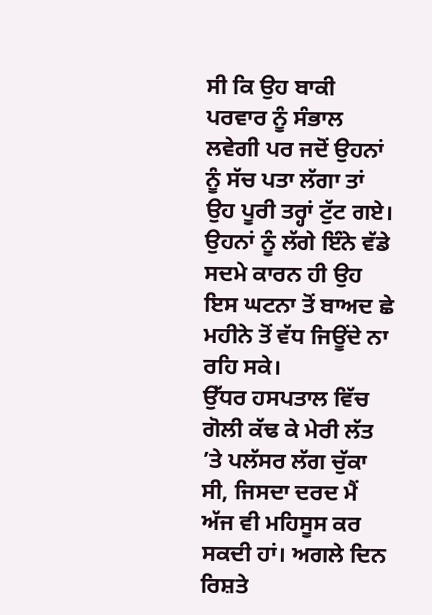ਸੀ ਕਿ ਉਹ ਬਾਕੀ ਪਰਵਾਰ ਨੂੰ ਸੰਭਾਲ ਲਵੇਗੀ ਪਰ ਜਦੋਂ ਉਹਨਾਂ ਨੂੰ ਸੱਚ ਪਤਾ ਲੱਗਾ ਤਾਂ ਉਹ ਪੂਰੀ ਤਰ੍ਹਾਂ ਟੁੱਟ ਗਏ। ਉਹਨਾਂ ਨੂੰ ਲੱਗੇ ਇੰਨੇ ਵੱਡੇ ਸਦਮੇ ਕਾਰਨ ਹੀ ਉਹ ਇਸ ਘਟਨਾ ਤੋਂ ਬਾਅਦ ਛੇ ਮਹੀਨੇ ਤੋਂ ਵੱਧ ਜਿਊਂਦੇ ਨਾ ਰਹਿ ਸਕੇ।
ਉੱਧਰ ਹਸਪਤਾਲ ਵਿੱਚ ਗੋਲੀ ਕੱਢ ਕੇ ਮੇਰੀ ਲੱਤ ’ਤੇ ਪਲੱਸਰ ਲੱਗ ਚੁੱਕਾ ਸੀ, ਜਿਸਦਾ ਦਰਦ ਮੈਂ ਅੱਜ ਵੀ ਮਹਿਸੂਸ ਕਰ ਸਕਦੀ ਹਾਂ। ਅਗਲੇ ਦਿਨ ਰਿਸ਼ਤੇ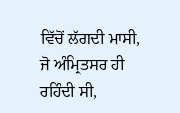ਵਿੱਚੋਂ ਲੱਗਦੀ ਮਾਸੀ, ਜੋ ਅੰਮ੍ਰਿਤਸਰ ਹੀ ਰਹਿੰਦੀ ਸੀ,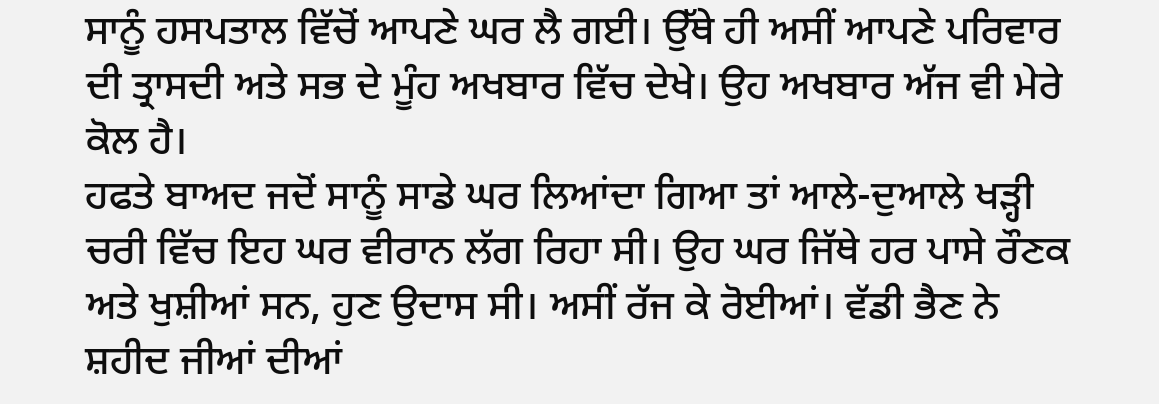ਸਾਨੂੰ ਹਸਪਤਾਲ ਵਿੱਚੋਂ ਆਪਣੇ ਘਰ ਲੈ ਗਈ। ਉੱਥੇ ਹੀ ਅਸੀਂ ਆਪਣੇ ਪਰਿਵਾਰ ਦੀ ਤ੍ਰਾਸਦੀ ਅਤੇ ਸਭ ਦੇ ਮੂੰਹ ਅਖਬਾਰ ਵਿੱਚ ਦੇਖੇ। ਉਹ ਅਖਬਾਰ ਅੱਜ ਵੀ ਮੇਰੇ ਕੋਲ ਹੈ।
ਹਫਤੇ ਬਾਅਦ ਜਦੋਂ ਸਾਨੂੰ ਸਾਡੇ ਘਰ ਲਿਆਂਦਾ ਗਿਆ ਤਾਂ ਆਲੇ-ਦੁਆਲੇ ਖੜ੍ਹੀ ਚਰੀ ਵਿੱਚ ਇਹ ਘਰ ਵੀਰਾਨ ਲੱਗ ਰਿਹਾ ਸੀ। ਉਹ ਘਰ ਜਿੱਥੇ ਹਰ ਪਾਸੇ ਰੌਣਕ ਅਤੇ ਖੁਸ਼ੀਆਂ ਸਨ, ਹੁਣ ਉਦਾਸ ਸੀ। ਅਸੀਂ ਰੱਜ ਕੇ ਰੋਈਆਂ। ਵੱਡੀ ਭੈਣ ਨੇ ਸ਼ਹੀਦ ਜੀਆਂ ਦੀਆਂ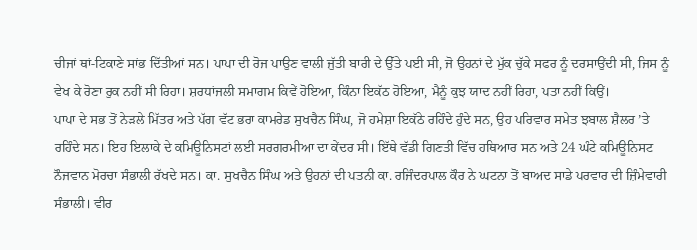ਚੀਜਾਂ ਥਾਂ-ਟਿਕਾਣੇ ਸਾਂਭ ਦਿੱਤੀਆਂ ਸਨ। ਪਾਪਾ ਦੀ ਰੋਜ ਪਾਉਣ ਵਾਲੀ ਜੁੱਤੀ ਬਾਰੀ ਦੇ ਉੱਤੇ ਪਈ ਸੀ, ਜੋ ਉਹਨਾਂ ਦੇ ਮੁੱਕ ਚੁੱਕੇ ਸਫਰ ਨੂੰ ਦਰਸਾਉਂਦੀ ਸੀ, ਜਿਸ ਨੂੰ ਵੇਖ ਕੇ ਰੋਣਾ ਰੁਕ ਨਹੀਂ ਸੀ ਰਿਹਾ। ਸ਼ਰਧਾਂਜਲੀ ਸਮਾਗਮ ਕਿਵੇਂ ਹੋਇਆ, ਕਿੰਨਾ ਇਕੱਠ ਹੋਇਆ, ਮੈਨੂੰ ਕੁਝ ਯਾਦ ਨਹੀਂ ਰਿਹਾ, ਪਤਾ ਨਹੀਂ ਕਿਉਂ।
ਪਾਪਾ ਦੇ ਸਭ ਤੋਂ ਨੇੜਲੇ ਮਿੱਤਰ ਅਤੇ ਪੱਗ ਵੱਟ ਭਰਾ ਕਾਮਰੇਡ ਸੁਖਚੈਨ ਸਿੰਘ, ਜੋ ਹਮੇਸ਼ਾ ਇਕੱਠੇ ਰਹਿੰਦੇ ਹੁੰਦੇ ਸਨ, ਉਹ ਪਰਿਵਾਰ ਸਮੇਤ ਝਬਾਲ ਸ਼ੈਲਰ ’ਤੇ ਰਹਿੰਦੇ ਸਨ। ਇਹ ਇਲਾਕੇ ਦੇ ਕਮਿਊਨਿਸਟਾਂ ਲਈ ਸਰਗਰਮੀਆ ਦਾ ਕੇਂਦਰ ਸੀ। ਇੱਥੇ ਵੱਡੀ ਗਿਣਤੀ ਵਿੱਚ ਹਥਿਆਰ ਸਨ ਅਤੇ 24 ਘੰਟੇ ਕਮਿਊਨਿਸਟ ਨੌਜਵਾਨ ਮੋਰਚਾ ਸੰਭਾਲੀ ਰੱਖਦੇ ਸਨ। ਕਾ. ਸੁਖਚੈਨ ਸਿੰਘ ਅਤੇ ਉਹਨਾਂ ਦੀ ਪਤਨੀ ਕਾ. ਰਜਿੰਦਰਪਾਲ ਕੌਰ ਨੇ ਘਟਨਾ ਤੋਂ ਬਾਅਦ ਸਾਡੇ ਪਰਵਾਰ ਦੀ ਜ਼ਿੰਮੇਵਾਰੀ ਸੰਭਾਲੀ। ਵੀਰ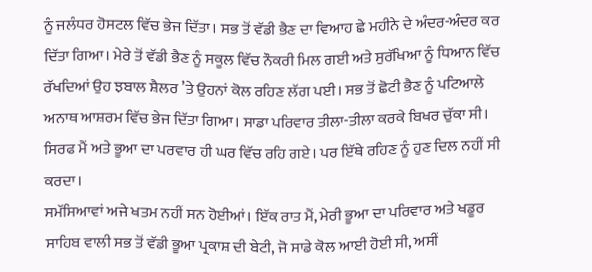ਨੂੰ ਜਲੰਧਰ ਹੋਸਟਲ ਵਿੱਚ ਭੇਜ ਦਿੱਤਾ। ਸਭ ਤੋਂ ਵੱਡੀ ਭੈਣ ਦਾ ਵਿਆਹ ਛੇ ਮਹੀਨੇ ਦੇ ਅੰਦਰ-ਅੰਦਰ ਕਰ ਦਿੱਤਾ ਗਿਆ। ਮੇਰੇ ਤੋਂ ਵੱਡੀ ਭੈਣ ਨੂੰ ਸਕੂਲ ਵਿੱਚ ਨੌਕਰੀ ਮਿਲ ਗਈ ਅਤੇ ਸੁਰੱਖਿਆ ਨੂੰ ਧਿਆਨ ਵਿੱਚ ਰੱਖਦਿਆਂ ਉਹ ਝਬਾਲ ਸ਼ੈਲਰ ’ਤੇ ਉਹਨਾਂ ਕੋਲ ਰਹਿਣ ਲੱਗ ਪਈ। ਸਭ ਤੋਂ ਛੋਟੀ ਭੈਣ ਨੂੰ ਪਟਿਆਲੇ ਅਨਾਥ ਆਸ਼ਰਮ ਵਿੱਚ ਭੇਜ ਦਿੱਤਾ ਗਿਆ। ਸਾਡਾ ਪਰਿਵਾਰ ਤੀਲਾ-ਤੀਲਾ ਕਰਕੇ ਬਿਖਰ ਚੁੱਕਾ ਸੀ। ਸਿਰਫ ਮੈਂ ਅਤੇ ਭੂਆ ਦਾ ਪਰਵਾਰ ਹੀ ਘਰ ਵਿੱਚ ਰਹਿ ਗਏ। ਪਰ ਇੱਥੇ ਰਹਿਣ ਨੂੰ ਹੁਣ ਦਿਲ ਨਹੀਂ ਸੀ ਕਰਦਾ।
ਸਮੱਸਿਆਵਾਂ ਅਜੇ ਖਤਮ ਨਹੀਂ ਸਨ ਹੋਈਆਂ। ਇੱਕ ਰਾਤ ਮੈਂ, ਮੇਰੀ ਭੂਆ ਦਾ ਪਰਿਵਾਰ ਅਤੇ ਖਡੂਰ ਸਾਹਿਬ ਵਾਲੀ ਸਭ ਤੋਂ ਵੱਡੀ ਭੂਆ ਪ੍ਰਕਾਸ਼ ਦੀ ਬੇਟੀ, ਜੋ ਸਾਡੇ ਕੋਲ ਆਈ ਹੋਈ ਸੀ, ਅਸੀਂ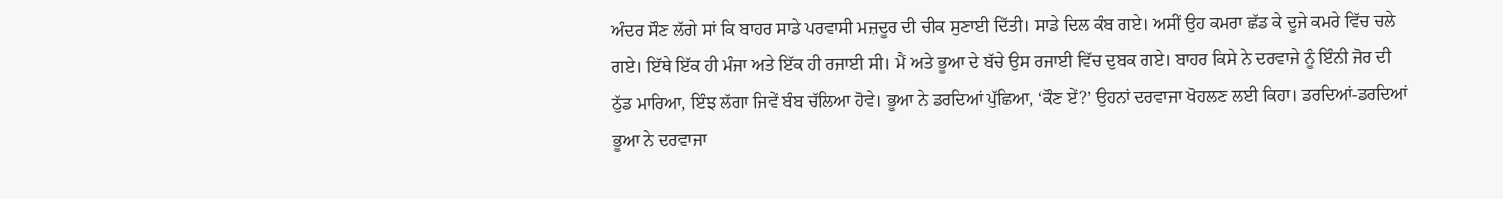ਅੰਦਰ ਸੌਣ ਲੱਗੇ ਸਾਂ ਕਿ ਬਾਹਰ ਸਾਡੇ ਪਰਵਾਸੀ ਮਜ਼ਦੂਰ ਦੀ ਚੀਕ ਸੁਣਾਈ ਦਿੱਤੀ। ਸਾਡੇ ਦਿਲ ਕੰਬ ਗਏ। ਅਸੀਂ ਉਹ ਕਮਰਾ ਛੱਡ ਕੇ ਦੂਜੇ ਕਮਰੇ ਵਿੱਚ ਚਲੇ ਗਏ। ਇੱਥੇ ਇੱਕ ਹੀ ਮੰਜਾ ਅਤੇ ਇੱਕ ਹੀ ਰਜਾਈ ਸੀ। ਮੈਂ ਅਤੇ ਭੂਆ ਦੇ ਬੱਚੇ ਉਸ ਰਜਾਈ ਵਿੱਚ ਦੁਬਕ ਗਏ। ਬਾਹਰ ਕਿਸੇ ਨੇ ਦਰਵਾਜੇ ਨੂੰ ਇੰਨੀ ਜੋਰ ਦੀ ਠੁੱਡ ਮਾਰਿਆ, ਇੰਝ ਲੱਗਾ ਜਿਵੇਂ ਬੰਬ ਚੱਲਿਆ ਹੋਵੇ। ਭੂਆ ਨੇ ਡਰਦਿਆਂ ਪੁੱਛਿਆ, ‘ਕੌਣ ਏਂ?’ ਉਹਨਾਂ ਦਰਵਾਜਾ ਖੋਹਲਣ ਲਈ ਕਿਹਾ। ਡਰਦਿਆਂ-ਡਰਦਿਆਂ ਭੂਆ ਨੇ ਦਰਵਾਜਾ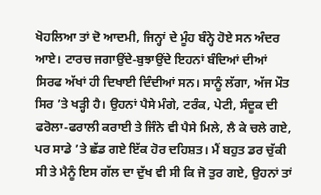ਖੋਹਲਿਆ ਤਾਂ ਦੋ ਆਦਮੀ, ਜਿਨ੍ਹਾਂ ਦੇ ਮੂੰਹ ਬੰਨ੍ਹੇ ਹੋਏ ਸਨ ਅੰਦਰ ਆਏ। ਟਾਰਚ ਜਗਾਉਂਦੇ-ਬੁਝਾਉਂਦੇ ਇਹਨਾਂ ਬੰਦਿਆਂ ਦੀਆਂ ਸਿਰਫ ਅੱਖਾਂ ਹੀ ਦਿਖਾਈ ਦਿੰਦੀਆਂ ਸਨ। ਸਾਨੂੰ ਲੱਗਾ, ਅੱਜ ਮੌਤ ਸਿਰ ’ਤੇ ਖੜ੍ਹੀ ਹੈ। ਉਹਨਾਂ ਪੈਸੇ ਮੰਗੇ, ਟਰੰਕ, ਪੇਟੀ, ਸੰਦੂਕ ਦੀ ਫਰੋਲਾ-ਫਰਾਲੀ ਕਰਾਈ ਤੇ ਜਿੰਨੇ ਵੀ ਪੈਸੇ ਮਿਲੇ, ਲੈ ਕੇ ਚਲੇ ਗਏ, ਪਰ ਸਾਡੇ ’ਤੇ ਛੱਡ ਗਏ ਇੱਕ ਹੋਰ ਦਹਿਸ਼ਤ। ਮੈਂ ਬਹੁਤ ਡਰ ਚੁੱਕੀ ਸੀ ਤੇ ਮੈਨੂੰ ਇਸ ਗੱਲ ਦਾ ਦੁੱਖ ਵੀ ਸੀ ਕਿ ਜੋ ਤੁਰ ਗਏ, ਉਹਨਾਂ ਤਾਂ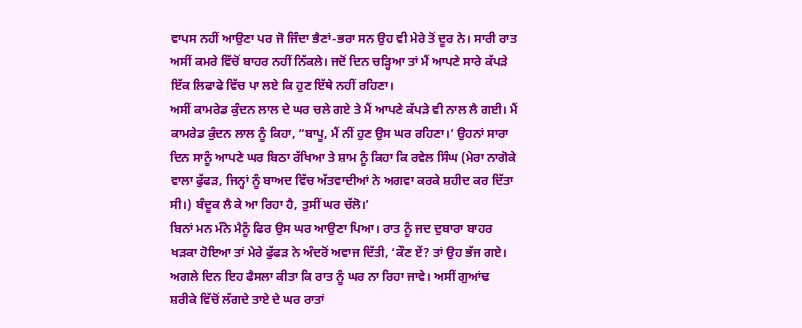ਵਾਪਸ ਨਹੀਂ ਆਉਣਾ ਪਰ ਜੋ ਜਿੰਦਾ ਭੈਣਾਂ-ਭਰਾ ਸਨ ਉਹ ਵੀ ਮੇਰੇ ਤੋਂ ਦੂਰ ਨੇ। ਸਾਰੀ ਰਾਤ ਅਸੀਂ ਕਮਰੇ ਵਿੱਚੋਂ ਬਾਹਰ ਨਹੀਂ ਨਿੱਕਲੇ। ਜਦੋਂ ਦਿਨ ਚੜ੍ਹਿਆ ਤਾਂ ਮੈਂ ਆਪਣੇ ਸਾਰੇ ਕੱਪੜੇ ਇੱਕ ਲਿਫਾਫੇ ਵਿੱਚ ਪਾ ਲਏ ਕਿ ਹੁਣ ਇੱਥੇ ਨਹੀਂ ਰਹਿਣਾ।
ਅਸੀਂ ਕਾਮਰੇਡ ਕੁੰਦਨ ਲਾਲ ਦੇ ਘਰ ਚਲੇ ਗਏ ਤੇ ਮੈਂ ਆਪਣੇ ਕੱਪੜੇ ਵੀ ਨਾਲ ਲੈ ਗਈ। ਮੈਂ ਕਾਮਰੇਡ ਕੁੰਦਨ ਲਾਲ ਨੂੰ ਕਿਹਾ, “ਬਾਪੂ, ਮੈਂ ਨੀਂ ਹੁਣ ਉਸ ਘਰ ਰਹਿਣਾ।’ ਉਹਨਾਂ ਸਾਰਾ ਦਿਨ ਸਾਨੂੰ ਆਪਣੇ ਘਰ ਬਿਠਾ ਰੱਖਿਆ ਤੇ ਸ਼ਾਮ ਨੂੰ ਕਿਹਾ ਕਿ ਰਵੇਲ ਸਿੰਘ (ਮੇਰਾ ਨਾਗੋਕੇ ਵਾਲਾ ਫੁੱਫੜ, ਜਿਨ੍ਹਾਂ ਨੂੰ ਬਾਅਦ ਵਿੱਚ ਅੱਤਵਾਦੀਆਂ ਨੇ ਅਗਵਾ ਕਰਕੇ ਸ਼ਹੀਦ ਕਰ ਦਿੱਤਾ ਸੀ।) ਬੰਦੂਕ ਲੈ ਕੇ ਆ ਰਿਹਾ ਹੈ, ਤੁਸੀਂ ਘਰ ਚੱਲੋ।’
ਬਿਨਾਂ ਮਨ ਮੰਨੇ ਮੈਨੂੰ ਫਿਰ ਉਸ ਘਰ ਆਉਣਾ ਪਿਆ। ਰਾਤ ਨੂੰ ਜਦ ਦੁਬਾਰਾ ਬਾਹਰ ਖੜਕਾ ਹੋਇਆ ਤਾਂ ਮੇਰੇ ਫੁੱਫੜ ਨੇ ਅੰਦਰੋਂ ਅਵਾਜ ਦਿੱਤੀ, ‘ਕੌਣ ਏਂ? ਤਾਂ ਉਹ ਭੱਜ ਗਏ। ਅਗਲੇ ਦਿਨ ਇਹ ਫੈਸਲਾ ਕੀਤਾ ਕਿ ਰਾਤ ਨੂੰ ਘਰ ਨਾ ਰਿਹਾ ਜਾਵੇ। ਅਸੀਂ ਗੁਆਂਢ ਸ਼ਰੀਕੇ ਵਿੱਚੋਂ ਲੱਗਦੇ ਤਾਏ ਦੇ ਘਰ ਰਾਤਾਂ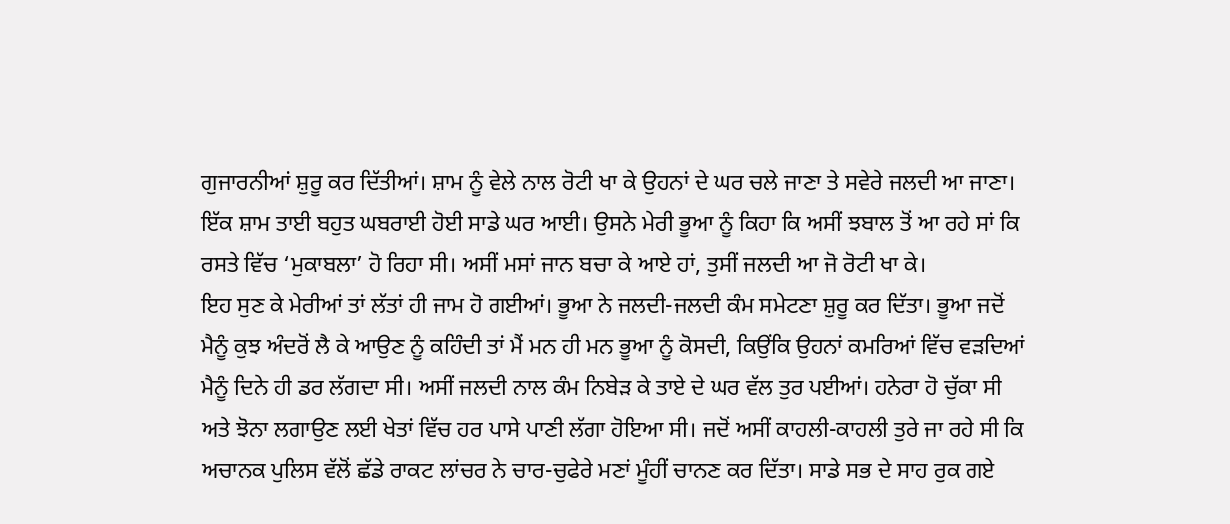ਗੁਜਾਰਨੀਆਂ ਸ਼ੁਰੂ ਕਰ ਦਿੱਤੀਆਂ। ਸ਼ਾਮ ਨੂੰ ਵੇਲੇ ਨਾਲ ਰੋਟੀ ਖਾ ਕੇ ਉਹਨਾਂ ਦੇ ਘਰ ਚਲੇ ਜਾਣਾ ਤੇ ਸਵੇਰੇ ਜਲਦੀ ਆ ਜਾਣਾ। ਇੱਕ ਸ਼ਾਮ ਤਾਈ ਬਹੁਤ ਘਬਰਾਈ ਹੋਈ ਸਾਡੇ ਘਰ ਆਈ। ਉਸਨੇ ਮੇਰੀ ਭੂਆ ਨੂੰ ਕਿਹਾ ਕਿ ਅਸੀਂ ਝਬਾਲ ਤੋਂ ਆ ਰਹੇ ਸਾਂ ਕਿ ਰਸਤੇ ਵਿੱਚ ‘ਮੁਕਾਬਲਾ’ ਹੋ ਰਿਹਾ ਸੀ। ਅਸੀਂ ਮਸਾਂ ਜਾਨ ਬਚਾ ਕੇ ਆਏ ਹਾਂ, ਤੁਸੀਂ ਜਲਦੀ ਆ ਜੋ ਰੋਟੀ ਖਾ ਕੇ।
ਇਹ ਸੁਣ ਕੇ ਮੇਰੀਆਂ ਤਾਂ ਲੱਤਾਂ ਹੀ ਜਾਮ ਹੋ ਗਈਆਂ। ਭੂਆ ਨੇ ਜਲਦੀ-ਜਲਦੀ ਕੰਮ ਸਮੇਟਣਾ ਸ਼ੁਰੂ ਕਰ ਦਿੱਤਾ। ਭੂਆ ਜਦੋਂ ਮੈਨੂੰ ਕੁਝ ਅੰਦਰੋਂ ਲੈ ਕੇ ਆਉਣ ਨੂੰ ਕਹਿੰਦੀ ਤਾਂ ਮੈਂ ਮਨ ਹੀ ਮਨ ਭੂਆ ਨੂੰ ਕੋਸਦੀ, ਕਿਉਂਕਿ ਉਹਨਾਂ ਕਮਰਿਆਂ ਵਿੱਚ ਵੜਦਿਆਂ ਮੈਨੂੰ ਦਿਨੇ ਹੀ ਡਰ ਲੱਗਦਾ ਸੀ। ਅਸੀਂ ਜਲਦੀ ਨਾਲ ਕੰਮ ਨਿਬੇੜ ਕੇ ਤਾਏ ਦੇ ਘਰ ਵੱਲ ਤੁਰ ਪਈਆਂ। ਹਨੇਰਾ ਹੋ ਚੁੱਕਾ ਸੀ ਅਤੇ ਝੋਨਾ ਲਗਾਉਣ ਲਈ ਖੇਤਾਂ ਵਿੱਚ ਹਰ ਪਾਸੇ ਪਾਣੀ ਲੱਗਾ ਹੋਇਆ ਸੀ। ਜਦੋਂ ਅਸੀਂ ਕਾਹਲੀ-ਕਾਹਲੀ ਤੁਰੇ ਜਾ ਰਹੇ ਸੀ ਕਿ ਅਚਾਨਕ ਪੁਲਿਸ ਵੱਲੋਂ ਛੱਡੇ ਰਾਕਟ ਲਾਂਚਰ ਨੇ ਚਾਰ-ਚੁਫੇਰੇ ਮਣਾਂ ਮੂੰਹੀਂ ਚਾਨਣ ਕਰ ਦਿੱਤਾ। ਸਾਡੇ ਸਭ ਦੇ ਸਾਹ ਰੁਕ ਗਏ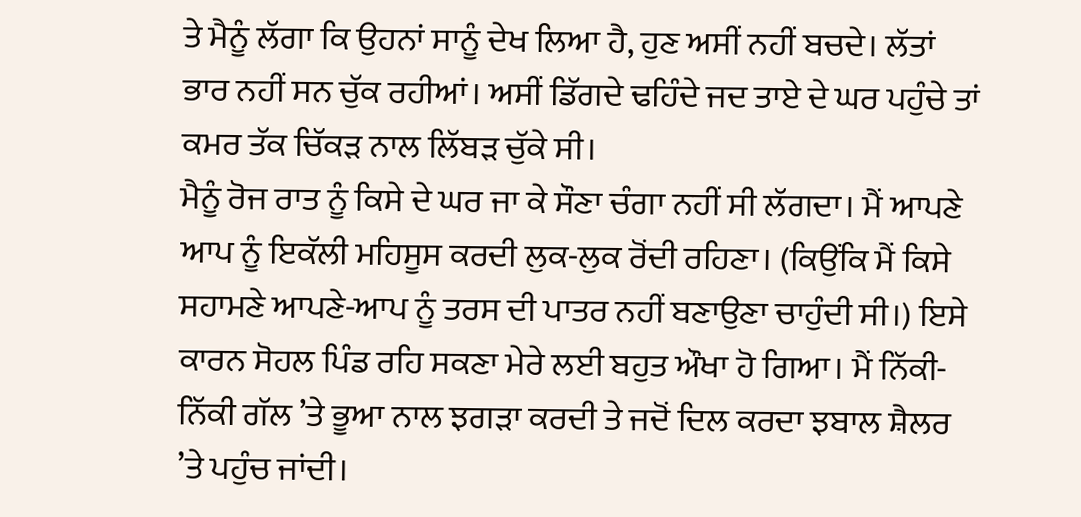ਤੇ ਮੈਨੂੰ ਲੱਗਾ ਕਿ ਉਹਨਾਂ ਸਾਨੂੰ ਦੇਖ ਲਿਆ ਹੈ, ਹੁਣ ਅਸੀਂ ਨਹੀਂ ਬਚਦੇ। ਲੱਤਾਂ ਭਾਰ ਨਹੀਂ ਸਨ ਚੁੱਕ ਰਹੀਆਂ। ਅਸੀਂ ਡਿੱਗਦੇ ਢਹਿੰਦੇ ਜਦ ਤਾਏ ਦੇ ਘਰ ਪਹੁੰਚੇ ਤਾਂ ਕਮਰ ਤੱਕ ਚਿੱਕੜ ਨਾਲ ਲਿੱਬੜ ਚੁੱਕੇ ਸੀ।
ਮੈਨੂੰ ਰੋਜ ਰਾਤ ਨੂੰ ਕਿਸੇ ਦੇ ਘਰ ਜਾ ਕੇ ਸੌਣਾ ਚੰਗਾ ਨਹੀਂ ਸੀ ਲੱਗਦਾ। ਮੈਂ ਆਪਣੇ ਆਪ ਨੂੰ ਇਕੱਲੀ ਮਹਿਸੂਸ ਕਰਦੀ ਲੁਕ-ਲੁਕ ਰੋਂਦੀ ਰਹਿਣਾ। (ਕਿਉਂਕਿ ਮੈਂ ਕਿਸੇ ਸਹਾਮਣੇ ਆਪਣੇ-ਆਪ ਨੂੰ ਤਰਸ ਦੀ ਪਾਤਰ ਨਹੀਂ ਬਣਾਉਣਾ ਚਾਹੁੰਦੀ ਸੀ।) ਇਸੇ ਕਾਰਨ ਸੋਹਲ ਪਿੰਡ ਰਹਿ ਸਕਣਾ ਮੇਰੇ ਲਈ ਬਹੁਤ ਔਖਾ ਹੋ ਗਿਆ। ਮੈਂ ਨਿੱਕੀ-ਨਿੱਕੀ ਗੱਲ ’ਤੇ ਭੂਆ ਨਾਲ ਝਗੜਾ ਕਰਦੀ ਤੇ ਜਦੋਂ ਦਿਲ ਕਰਦਾ ਝਬਾਲ ਸ਼ੈਲਰ ’ਤੇ ਪਹੁੰਚ ਜਾਂਦੀ।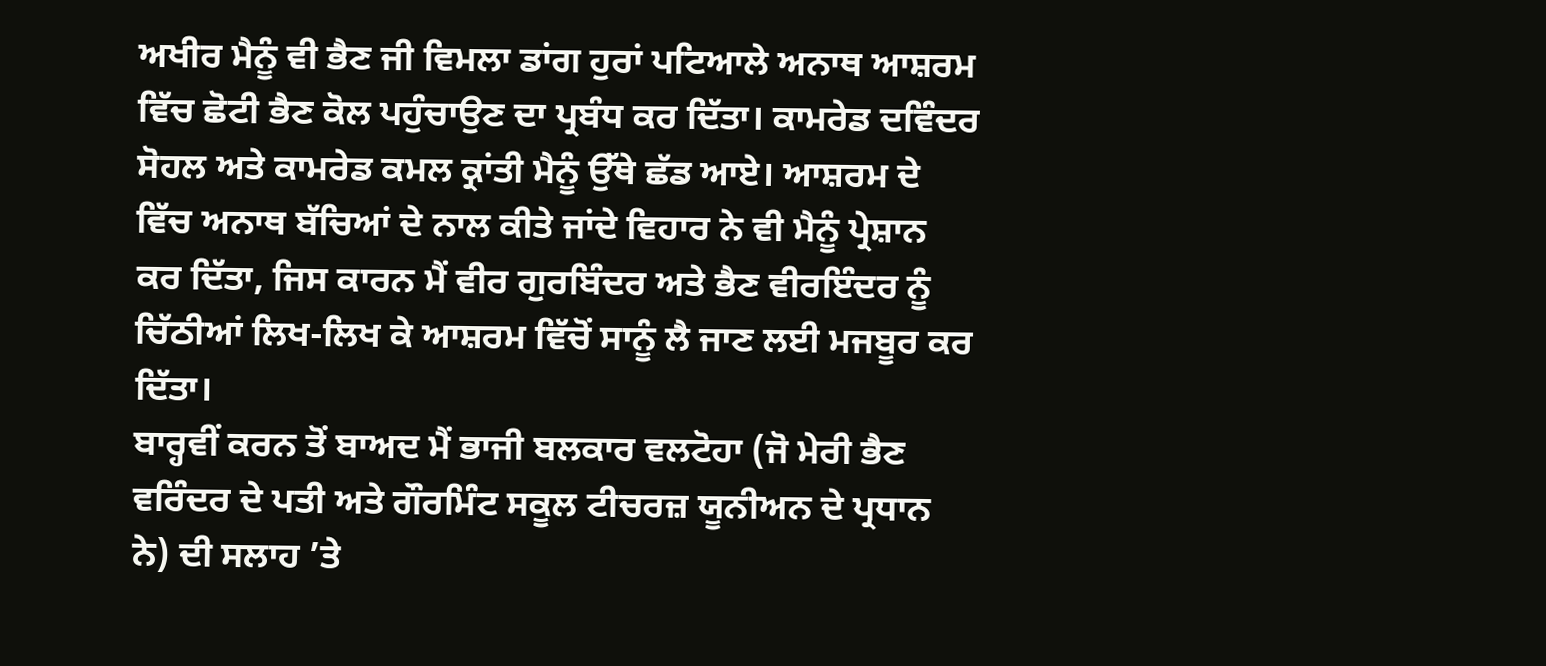ਅਖੀਰ ਮੈਨੂੰ ਵੀ ਭੈਣ ਜੀ ਵਿਮਲਾ ਡਾਂਗ ਹੁਰਾਂ ਪਟਿਆਲੇ ਅਨਾਥ ਆਸ਼ਰਮ ਵਿੱਚ ਛੋਟੀ ਭੈਣ ਕੋਲ ਪਹੁੰਚਾਉਣ ਦਾ ਪ੍ਰਬੰਧ ਕਰ ਦਿੱਤਾ। ਕਾਮਰੇਡ ਦਵਿੰਦਰ ਸੋਹਲ ਅਤੇ ਕਾਮਰੇਡ ਕਮਲ ਕ੍ਰਾਂਤੀ ਮੈਨੂੰ ਉੱਥੇ ਛੱਡ ਆਏ। ਆਸ਼ਰਮ ਦੇ ਵਿੱਚ ਅਨਾਥ ਬੱਚਿਆਂ ਦੇ ਨਾਲ ਕੀਤੇ ਜਾਂਦੇ ਵਿਹਾਰ ਨੇ ਵੀ ਮੈਨੂੰ ਪ੍ਰੇਸ਼ਾਨ ਕਰ ਦਿੱਤਾ, ਜਿਸ ਕਾਰਨ ਮੈਂ ਵੀਰ ਗੁਰਬਿੰਦਰ ਅਤੇ ਭੈਣ ਵੀਰਇੰਦਰ ਨੂੰ ਚਿੱਠੀਆਂ ਲਿਖ-ਲਿਖ ਕੇ ਆਸ਼ਰਮ ਵਿੱਚੋਂ ਸਾਨੂੰ ਲੈ ਜਾਣ ਲਈ ਮਜਬੂਰ ਕਰ ਦਿੱਤਾ।
ਬਾਰ੍ਹਵੀਂ ਕਰਨ ਤੋਂ ਬਾਅਦ ਮੈਂ ਭਾਜੀ ਬਲਕਾਰ ਵਲਟੋਹਾ (ਜੋ ਮੇਰੀ ਭੈਣ ਵਰਿੰਦਰ ਦੇ ਪਤੀ ਅਤੇ ਗੌਰਮਿੰਟ ਸਕੂਲ ਟੀਚਰਜ਼ ਯੂਨੀਅਨ ਦੇ ਪ੍ਰਧਾਨ ਨੇ) ਦੀ ਸਲਾਹ ’ਤੇ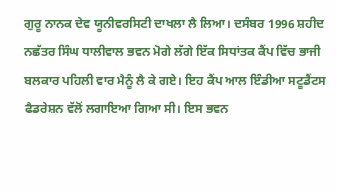ਗੁਰੂ ਨਾਨਕ ਦੇਵ ਯੂਨੀਵਰਸਿਟੀ ਦਾਖਲਾ ਲੈ ਲਿਆ। ਦਸੰਬਰ 1996 ਸ਼ਹੀਦ ਨਛੱਤਰ ਸਿੰਘ ਧਾਲੀਵਾਲ ਭਵਨ ਮੋਗੇ ਲੱਗੇ ਇੱਕ ਸਿਧਾਂਤਕ ਕੈਂਪ ਵਿੱਚ ਭਾਜੀ ਬਲਕਾਰ ਪਹਿਲੀ ਵਾਰ ਮੈਨੂੰ ਲੈ ਕੇ ਗਏ। ਇਹ ਕੈਂਪ ਆਲ ਇੰਡੀਆ ਸਟੂਡੈਂਟਸ ਫੈਡਰੇਸ਼ਨ ਵੱਲੋਂ ਲਗਾਇਆ ਗਿਆ ਸੀ। ਇਸ ਭਵਨ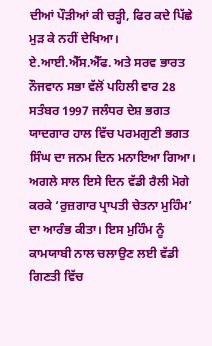ਦੀਆਂ ਪੌੜੀਆਂ ਕੀ ਚੜ੍ਹੀ, ਫਿਰ ਕਦੇ ਪਿੱਛੇ ਮੁੜ ਕੇ ਨਹੀਂ ਦੇਖਿਆ।
ਏ.ਆਈ.ਐੱਸ.ਐੱਫ. ਅਤੇ ਸਰਵ ਭਾਰਤ ਨੌਜਵਾਨ ਸਭਾ ਵੱਲੋਂ ਪਹਿਲੀ ਵਾਰ 28 ਸਤੰਬਰ 1997 ਜਲੰਧਰ ਦੇਸ਼ ਭਗਤ ਯਾਦਗਾਰ ਹਾਲ ਵਿੱਚ ਪਰਮਗੁਣੀ ਭਗਤ ਸਿੰਘ ਦਾ ਜਨਮ ਦਿਨ ਮਨਾਇਆ ਗਿਆ। ਅਗਲੇ ਸਾਲ ਇਸੇ ਦਿਨ ਵੱਡੀ ਰੈਲੀ ਮੋਗੇ ਕਰਕੇ ‘ਰੁਜ਼ਗਾਰ ਪ੍ਰਾਪਤੀ ਚੇਤਨਾ ਮੁਹਿੰਮ’ ਦਾ ਆਰੰਭ ਕੀਤਾ। ਇਸ ਮੁਹਿੰਮ ਨੂੰ ਕਾਮਯਾਬੀ ਨਾਲ ਚਲਾਉਣ ਲਈ ਵੱਡੀ ਗਿਣਤੀ ਵਿੱਚ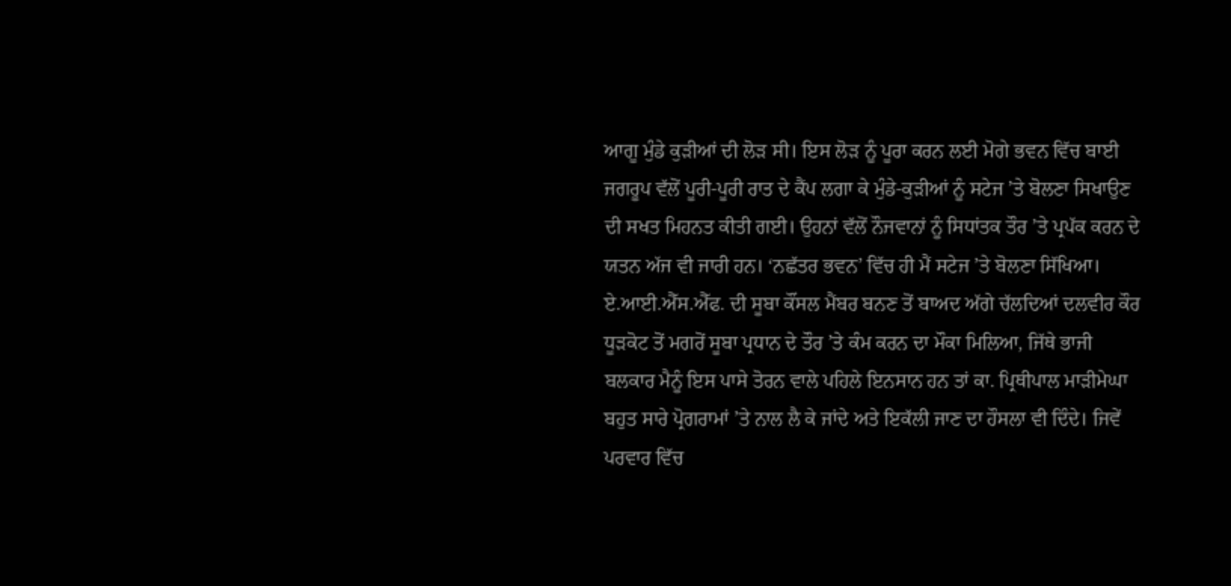ਆਗੂ ਮੁੰਡੇ ਕੁੜੀਆਂ ਦੀ ਲੋੜ ਸੀ। ਇਸ ਲੋੜ ਨੂੰ ਪੂਰਾ ਕਰਨ ਲਈ ਮੋਗੇ ਭਵਨ ਵਿੱਚ ਬਾਈ ਜਗਰੂਪ ਵੱਲੋਂ ਪੂਰੀ-ਪੂਰੀ ਰਾਤ ਦੇ ਕੈਂਪ ਲਗਾ ਕੇ ਮੁੰਡੇ-ਕੁੜੀਆਂ ਨੂੰ ਸਟੇਜ ’ਤੇ ਬੋਲਣਾ ਸਿਖਾਉਣ ਦੀ ਸਖਤ ਮਿਹਨਤ ਕੀਤੀ ਗਈ। ਉਹਨਾਂ ਵੱਲੋਂ ਨੌਜਵਾਨਾਂ ਨੂੰ ਸਿਧਾਂਤਕ ਤੌਰ ’ਤੇ ਪ੍ਰਪੱਕ ਕਰਨ ਦੇ ਯਤਨ ਅੱਜ ਵੀ ਜਾਰੀ ਹਨ। ‘ਨਛੱਤਰ ਭਵਨ’ ਵਿੱਚ ਹੀ ਮੈਂ ਸਟੇਜ ’ਤੇ ਬੋਲਣਾ ਸਿੱਖਿਆ।
ਏ.ਆਈ.ਐੱਸ.ਐੱਫ. ਦੀ ਸੂਬਾ ਕੌਂਸਲ ਮੈਂਬਰ ਬਨਣ ਤੋਂ ਬਾਅਦ ਅੱਗੇ ਚੱਲਦਿਆਂ ਦਲਵੀਰ ਕੌਰ ਧੂੜਕੋਟ ਤੋਂ ਮਗਰੋਂ ਸੂਬਾ ਪ੍ਰਧਾਨ ਦੇ ਤੌਰ ’ਤੇ ਕੰਮ ਕਰਨ ਦਾ ਮੌਕਾ ਮਿਲਿਆ, ਜਿੱਥੇ ਭਾਜੀ ਬਲਕਾਰ ਮੈਨੂੰ ਇਸ ਪਾਸੇ ਤੋਰਨ ਵਾਲੇ ਪਹਿਲੇ ਇਨਸਾਨ ਹਨ ਤਾਂ ਕਾ. ਪ੍ਰਿਥੀਪਾਲ ਮਾੜੀਮੇਘਾ ਬਹੁਤ ਸਾਰੇ ਪ੍ਰੋਗਰਾਮਾਂ ’ਤੇ ਨਾਲ ਲੈ ਕੇ ਜਾਂਦੇ ਅਤੇ ਇਕੱਲੀ ਜਾਣ ਦਾ ਹੌਸਲਾ ਵੀ ਦਿੰਦੇ। ਜਿਵੇਂ ਪਰਵਾਰ ਵਿੱਚ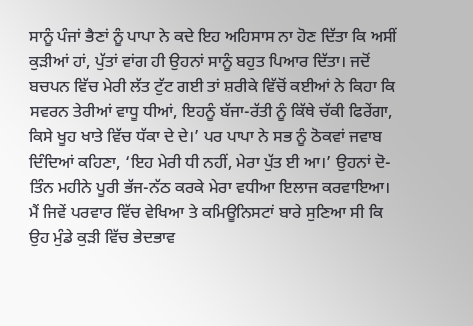ਸਾਨੂੰ ਪੰਜਾਂ ਭੈਣਾਂ ਨੂੰ ਪਾਪਾ ਨੇ ਕਦੇ ਇਹ ਅਹਿਸਾਸ ਨਾ ਹੋਣ ਦਿੱਤਾ ਕਿ ਅਸੀਂ ਕੁੜੀਆਂ ਹਾਂ, ਪੁੱਤਾਂ ਵਾਂਗ ਹੀ ਉਹਨਾਂ ਸਾਨੂੰ ਬਹੁਤ ਪਿਆਰ ਦਿੱਤਾ। ਜਦੋਂ ਬਚਪਨ ਵਿੱਚ ਮੇਰੀ ਲੱਤ ਟੁੱਟ ਗਈ ਤਾਂ ਸ਼ਰੀਕੇ ਵਿੱਚੋਂ ਕਈਆਂ ਨੇ ਕਿਹਾ ਕਿ ਸਵਰਨ ਤੇਰੀਆਂ ਵਾਧੂ ਧੀਆਂ, ਇਹਨੂੰ ਬੱਜਾ-ਰੱਤੀ ਨੂੰ ਕਿੱਥੇ ਚੱਕੀ ਫਿਰੇਂਗਾ, ਕਿਸੇ ਖੂਹ ਖਾਤੇ ਵਿੱਚ ਧੱਕਾ ਦੇ ਦੇ।’ ਪਰ ਪਾਪਾ ਨੇ ਸਭ ਨੂੰ ਠੋਕਵਾਂ ਜਵਾਬ ਦਿੰਦਿਆਂ ਕਹਿਣਾ, ‘ਇਹ ਮੇਰੀ ਧੀ ਨਹੀਂ, ਮੇਰਾ ਪੁੱਤ ਈ ਆ।’ ਉਹਨਾਂ ਦੋ-ਤਿੰਨ ਮਹੀਨੇ ਪੂਰੀ ਭੱਜ-ਨੱਠ ਕਰਕੇ ਮੇਰਾ ਵਧੀਆ ਇਲਾਜ ਕਰਵਾਇਆ। ਮੈਂ ਜਿਵੇਂ ਪਰਵਾਰ ਵਿੱਚ ਵੇਖਿਆ ਤੇ ਕਮਿਊਨਿਸਟਾਂ ਬਾਰੇ ਸੁਣਿਆ ਸੀ ਕਿ ਉਹ ਮੁੰਡੇ ਕੁੜੀ ਵਿੱਚ ਭੇਦਭਾਵ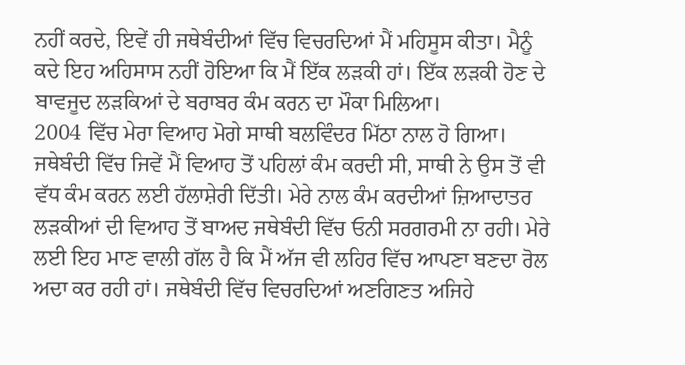ਨਹੀਂ ਕਰਦੇ, ਇਵੇਂ ਹੀ ਜਥੇਬੰਦੀਆਂ ਵਿੱਚ ਵਿਚਰਦਿਆਂ ਮੈਂ ਮਹਿਸੂਸ ਕੀਤਾ। ਮੈਨੂੰ ਕਦੇ ਇਹ ਅਹਿਸਾਸ ਨਹੀਂ ਹੋਇਆ ਕਿ ਮੈਂ ਇੱਕ ਲੜਕੀ ਹਾਂ। ਇੱਕ ਲੜਕੀ ਹੋਣ ਦੇ ਬਾਵਜੂਦ ਲੜਕਿਆਂ ਦੇ ਬਰਾਬਰ ਕੰਮ ਕਰਨ ਦਾ ਮੌਕਾ ਮਿਲਿਆ।
2004 ਵਿੱਚ ਮੇਰਾ ਵਿਆਹ ਮੋਗੇ ਸਾਥੀ ਬਲਵਿੰਦਰ ਮਿੱਠਾ ਨਾਲ ਹੋ ਗਿਆ। ਜਥੇਬੰਦੀ ਵਿੱਚ ਜਿਵੇਂ ਮੈਂ ਵਿਆਹ ਤੋਂ ਪਹਿਲਾਂ ਕੰਮ ਕਰਦੀ ਸੀ, ਸਾਥੀ ਨੇ ਉਸ ਤੋਂ ਵੀ ਵੱਧ ਕੰਮ ਕਰਨ ਲਈ ਹੱਲਾਸ਼ੇਰੀ ਦਿੱਤੀ। ਮੇਰੇ ਨਾਲ ਕੰਮ ਕਰਦੀਆਂ ਜ਼ਿਆਦਾਤਰ ਲੜਕੀਆਂ ਦੀ ਵਿਆਹ ਤੋਂ ਬਾਅਦ ਜਥੇਬੰਦੀ ਵਿੱਚ ਓਨੀ ਸਰਗਰਮੀ ਨਾ ਰਹੀ। ਮੇਰੇ ਲਈ ਇਹ ਮਾਣ ਵਾਲੀ ਗੱਲ ਹੈ ਕਿ ਮੈਂ ਅੱਜ ਵੀ ਲਹਿਰ ਵਿੱਚ ਆਪਣਾ ਬਣਦਾ ਰੋਲ ਅਦਾ ਕਰ ਰਹੀ ਹਾਂ। ਜਥੇਬੰਦੀ ਵਿੱਚ ਵਿਚਰਦਿਆਂ ਅਣਗਿਣਤ ਅਜਿਹੇ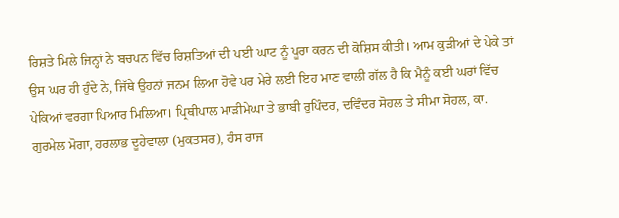ਰਿਸ਼ਤੇ ਮਿਲੇ ਜਿਨ੍ਹਾਂ ਨੇ ਬਚਪਨ ਵਿੱਚ ਰਿਸ਼ਤਿਆਂ ਦੀ ਪਈ ਘਾਟ ਨੂੰ ਪੂਰਾ ਕਰਨ ਦੀ ਕੋਸ਼ਿਸ ਕੀਤੀ। ਆਮ ਕੁੜੀਆਂ ਦੇ ਪੇਕੇ ਤਾਂ ਉਸ ਘਰ ਹੀ ਹੁੰਦੇ ਨੇ, ਜਿੱਥੇ ਉਹਨਾਂ ਜਨਮ ਲਿਆ ਹੋਵੇ ਪਰ ਮੇਰੇ ਲਈ ਇਹ ਮਾਣ ਵਾਲੀ ਗੱਲ ਹੈ ਕਿ ਮੈਨੂੰ ਕਈ ਘਰਾਂ ਵਿੱਚ ਪੇਕਿਆਂ ਵਰਗਾ ਪਿਆਰ ਮਿਲਿਆ। ਪ੍ਰਿਥੀਪਾਲ ਮਾੜੀਮੇਘਾ ਤੇ ਭਾਬੀ ਰੁਪਿੰਦਰ, ਦਵਿੰਦਰ ਸੋਹਲ ਤੇ ਸੀਮਾ ਸੋਹਲ, ਕਾ. ਗੁਰਮੇਲ ਮੋਗਾ, ਹਰਲਾਭ ਦੂਹੇਵਾਲਾ (ਮੁਕਤਸਰ), ਹੰਸ ਰਾਜ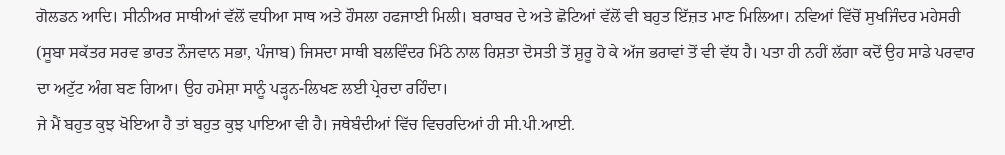ਗੋਲਡਨ ਆਦਿ। ਸੀਨੀਅਰ ਸਾਥੀਆਂ ਵੱਲੋਂ ਵਧੀਆ ਸਾਥ ਅਤੇ ਹੌਸਲਾ ਹਫਜਾਈ ਮਿਲੀ। ਬਰਾਬਰ ਦੇ ਅਤੇ ਛੋਟਿਆਂ ਵੱਲੋਂ ਵੀ ਬਹੁਤ ਇੱਜ਼ਤ ਮਾਣ ਮਿਲਿਆ। ਨਵਿਆਂ ਵਿੱਚੋਂ ਸੁਖਜਿੰਦਰ ਮਹੇਸਰੀ (ਸੂਬਾ ਸਕੱਤਰ ਸਰਵ ਭਾਰਤ ਨੌਜਵਾਨ ਸਭਾ, ਪੰਜਾਬ) ਜਿਸਦਾ ਸਾਥੀ ਬਲਵਿੰਦਰ ਮਿੱਠੇ ਨਾਲ ਰਿਸ਼ਤਾ ਦੋਸਤੀ ਤੋਂ ਸ਼ੁਰੂ ਹੋ ਕੇ ਅੱਜ ਭਰਾਵਾਂ ਤੋਂ ਵੀ ਵੱਧ ਹੈ। ਪਤਾ ਹੀ ਨਹੀਂ ਲੱਗਾ ਕਦੋਂ ਉਹ ਸਾਡੇ ਪਰਵਾਰ ਦਾ ਅਟੁੱਟ ਅੰਗ ਬਣ ਗਿਆ। ਉਹ ਹਮੇਸ਼ਾ ਸਾਨੂੰ ਪੜ੍ਹਨ-ਲਿਖਣ ਲਈ ਪ੍ਰੇਰਦਾ ਰਹਿੰਦਾ।
ਜੇ ਮੈਂ ਬਹੁਤ ਕੁਝ ਖੋਇਆ ਹੈ ਤਾਂ ਬਹੁਤ ਕੁਝ ਪਾਇਆ ਵੀ ਹੈ। ਜਥੇਬੰਦੀਆਂ ਵਿੱਚ ਵਿਚਰਦਿਆਂ ਹੀ ਸੀ.ਪੀ.ਆਈ.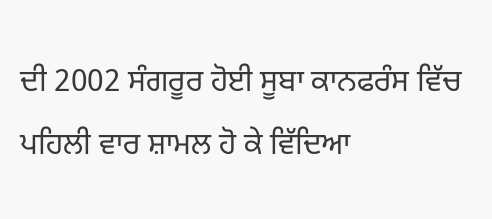ਦੀ 2002 ਸੰਗਰੂਰ ਹੋਈ ਸੂਬਾ ਕਾਨਫਰੰਸ ਵਿੱਚ ਪਹਿਲੀ ਵਾਰ ਸ਼ਾਮਲ ਹੋ ਕੇ ਵਿੱਦਿਆ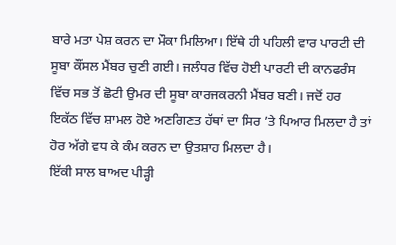ਬਾਰੇ ਮਤਾ ਪੇਸ਼ ਕਰਨ ਦਾ ਮੌਕਾ ਮਿਲਿਆ। ਇੱਥੇ ਹੀ ਪਹਿਲੀ ਵਾਰ ਪਾਰਟੀ ਦੀ ਸੂਬਾ ਕੌਂਸਲ ਮੈਂਬਰ ਚੁਣੀ ਗਈ। ਜਲੰਧਰ ਵਿੱਚ ਹੋਈ ਪਾਰਟੀ ਦੀ ਕਾਨਫਰੰਸ ਵਿੱਚ ਸਭ ਤੋਂ ਛੋਟੀ ਉਮਰ ਦੀ ਸੂਬਾ ਕਾਰਜਕਰਨੀ ਮੈਂਬਰ ਬਣੀ। ਜਦੋਂ ਹਰ ਇਕੱਠ ਵਿੱਚ ਸ਼ਾਮਲ ਹੋਏ ਅਣਗਿਣਤ ਹੱਥਾਂ ਦਾ ਸਿਰ ’ਤੇ ਪਿਆਰ ਮਿਲਦਾ ਹੈ ਤਾਂ ਹੋਰ ਅੱਗੇ ਵਧ ਕੇ ਕੰਮ ਕਰਨ ਦਾ ਉਤਸ਼ਾਹ ਮਿਲਦਾ ਹੈ।
ਇੱਕੀ ਸਾਲ ਬਾਅਦ ਪੀੜ੍ਹੀ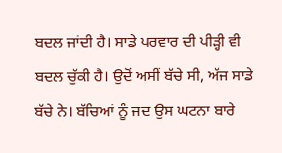ਬਦਲ ਜਾਂਦੀ ਹੈ। ਸਾਡੇ ਪਰਵਾਰ ਦੀ ਪੀੜ੍ਹੀ ਵੀ ਬਦਲ ਚੁੱਕੀ ਹੈ। ਉਦੋਂ ਅਸੀਂ ਬੱਚੇ ਸੀ, ਅੱਜ ਸਾਡੇ ਬੱਚੇ ਨੇ। ਬੱਚਿਆਂ ਨੂੰ ਜਦ ਉਸ ਘਟਨਾ ਬਾਰੇ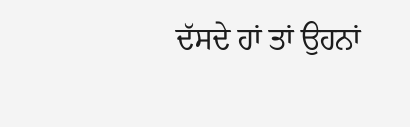ਦੱਸਦੇ ਹਾਂ ਤਾਂ ਉਹਨਾਂ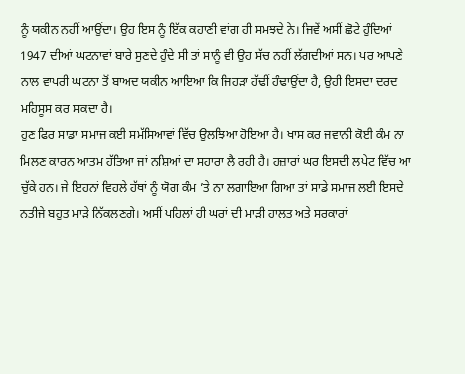ਨੂੰ ਯਕੀਨ ਨਹੀਂ ਆਉਂਦਾ। ਉਹ ਇਸ ਨੂੰ ਇੱਕ ਕਹਾਣੀ ਵਾਂਗ ਹੀ ਸਮਝਦੇ ਨੇ। ਜਿਵੇਂ ਅਸੀਂ ਛੋਟੇ ਹੁੰਦਿਆਂ 1947 ਦੀਆਂ ਘਟਨਾਵਾਂ ਬਾਰੇ ਸੁਣਦੇ ਹੁੰਦੇ ਸੀ ਤਾਂ ਸਾਨੂੰ ਵੀ ਉਹ ਸੱਚ ਨਹੀਂ ਲੱਗਦੀਆਂ ਸਨ। ਪਰ ਆਪਣੇ ਨਾਲ ਵਾਪਰੀ ਘਟਨਾ ਤੋਂ ਬਾਅਦ ਯਕੀਨ ਆਇਆ ਕਿ ਜਿਹੜਾ ਹੱਢੀਂ ਹੰਢਾਉਂਦਾ ਹੈ, ਉਹੀ ਇਸਦਾ ਦਰਦ ਮਹਿਸੂਸ ਕਰ ਸਕਦਾ ਹੈ।
ਹੁਣ ਫਿਰ ਸਾਡਾ ਸਮਾਜ ਕਈ ਸਮੱਸਿਆਵਾਂ ਵਿੱਚ ਉਲਝਿਆ ਹੋਇਆ ਹੈ। ਖਾਸ ਕਰ ਜਵਾਨੀ ਕੋਈ ਕੰਮ ਨਾ ਮਿਲਣ ਕਾਰਨ ਆਤਮ ਹੱਤਿਆ ਜਾਂ ਨਸ਼ਿਆਂ ਦਾ ਸਹਾਰਾ ਲੈ ਰਹੀ ਹੈ। ਹਜ਼ਾਰਾਂ ਘਰ ਇਸਦੀ ਲਪੇਟ ਵਿੱਚ ਆ ਚੁੱਕੇ ਹਨ। ਜੇ ਇਹਨਾਂ ਵਿਹਲੇ ਹੱਥਾਂ ਨੂੰ ਯੋਗ ਕੰਮ ’ਤੇ ਨਾ ਲਗਾਇਆ ਗਿਆ ਤਾਂ ਸਾਡੇ ਸਮਾਜ ਲਈ ਇਸਦੇ ਨਤੀਜੇ ਬਹੁਤ ਮਾੜੇ ਨਿੱਕਲਣਗੇ। ਅਸੀਂ ਪਹਿਲਾਂ ਹੀ ਘਰਾਂ ਦੀ ਮਾੜੀ ਹਾਲਤ ਅਤੇ ਸਰਕਾਰਾਂ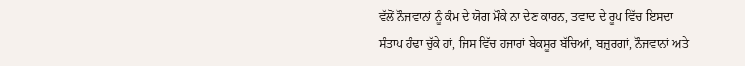ਵੱਲੋਂ ਨੌਜਵਾਨਾਂ ਨੂੰ ਕੰਮ ਦੇ ਯੋਗ ਮੌਕੇ ਨਾ ਦੇਣ ਕਾਰਨ, ਤਵਾਦ ਦੇ ਰੂਪ ਵਿੱਚ ਇਸਦਾ ਸੰਤਾਪ ਹੰਢਾ ਚੁੱਕੇ ਹਾਂ, ਜਿਸ ਵਿੱਚ ਹਜਾਰਾਂ ਬੇਕਸੂਰ ਬੱਚਿਆਂ, ਬਜ਼ੁਰਗਾਂ, ਨੌਜਵਾਨਾਂ ਅਤੇ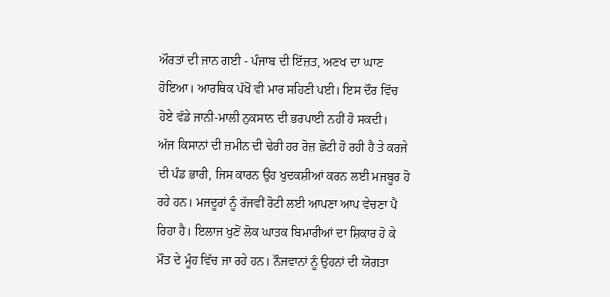ਔਰਤਾਂ ਦੀ ਜਾਨ ਗਈ - ਪੰਜਾਬ ਦੀ ਇੱਜ਼ਤ, ਅਣਖ ਦਾ ਘਾਣ ਹੋਇਆ। ਆਰਥਿਕ ਪੱਖੋਂ ਵੀ ਮਾਰ ਸਹਿਣੀ ਪਈ। ਇਸ ਦੌਰ ਵਿੱਚ ਹੋਏ ਵੱਡੇ ਜਾਨੀ-ਮਾਲੀ ਨੁਕਸਾਨ ਦੀ ਭਰਪਾਈ ਨਹੀਂ ਹੋ ਸਕਦੀ।
ਅੱਜ ਕਿਸਾਨਾਂ ਦੀ ਜ਼ਮੀਨ ਦੀ ਢੇਰੀ ਹਰ ਰੋਜ਼ ਛੋਟੀ ਹੋ ਰਹੀ ਹੈ ਤੇ ਕਰਜੇ ਦੀ ਪੰਡ ਭਾਰੀ, ਜਿਸ ਕਾਰਨ ਉਹ ਖੁਦਕਸ਼ੀਆਂ ਕਰਨ ਲਈ ਮਜਬੂਰ ਹੋ ਰਹੇ ਹਨ। ਮਜਦੂਰਾਂ ਨੂੰ ਰੱਜਵੀਂ ਰੋਟੀ ਲਈ ਆਪਣਾ ਆਪ ਵੇਚਣਾ ਪੈ ਰਿਹਾ ਹੈ। ਇਲਾਜ ਖੁਣੋਂ ਲੋਕ ਘਾਤਕ ਬਿਮਾਰੀਆਂ ਦਾ ਸ਼ਿਕਾਰ ਹੋ ਕੇ ਮੌਤ ਦੇ ਮੂੰਹ ਵਿੱਚ ਜਾ ਰਹੇ ਹਨ। ਨੌਜਵਾਨਾਂ ਨੂੰ ਉਹਨਾਂ ਦੀ ਯੋਗਤਾ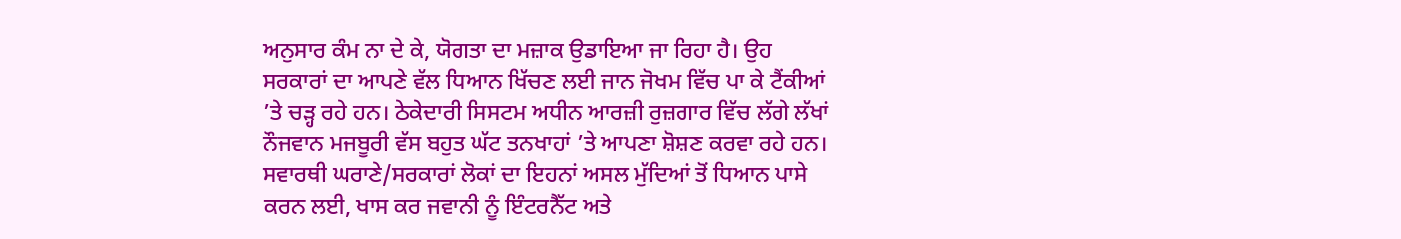ਅਨੁਸਾਰ ਕੰਮ ਨਾ ਦੇ ਕੇ, ਯੋਗਤਾ ਦਾ ਮਜ਼ਾਕ ਉਡਾਇਆ ਜਾ ਰਿਹਾ ਹੈ। ਉਹ ਸਰਕਾਰਾਂ ਦਾ ਆਪਣੇ ਵੱਲ ਧਿਆਨ ਖਿੱਚਣ ਲਈ ਜਾਨ ਜੋਖਮ ਵਿੱਚ ਪਾ ਕੇ ਟੈਂਕੀਆਂ ’ਤੇ ਚੜ੍ਹ ਰਹੇ ਹਨ। ਠੇਕੇਦਾਰੀ ਸਿਸਟਮ ਅਧੀਨ ਆਰਜ਼ੀ ਰੁਜ਼ਗਾਰ ਵਿੱਚ ਲੱਗੇ ਲੱਖਾਂ ਨੌਜਵਾਨ ਮਜਬੂਰੀ ਵੱਸ ਬਹੁਤ ਘੱਟ ਤਨਖਾਹਾਂ ’ਤੇ ਆਪਣਾ ਸ਼ੋਸ਼ਣ ਕਰਵਾ ਰਹੇ ਹਨ। ਸਵਾਰਥੀ ਘਰਾਣੇ/ਸਰਕਾਰਾਂ ਲੋਕਾਂ ਦਾ ਇਹਨਾਂ ਅਸਲ ਮੁੱਦਿਆਂ ਤੋਂ ਧਿਆਨ ਪਾਸੇ ਕਰਨ ਲਈ, ਖਾਸ ਕਰ ਜਵਾਨੀ ਨੂੰ ਇੰਟਰਨੈੱਟ ਅਤੇ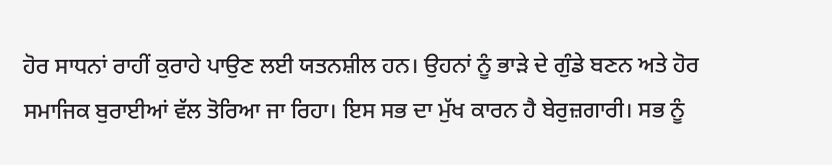ਹੋਰ ਸਾਧਨਾਂ ਰਾਹੀਂ ਕੁਰਾਹੇ ਪਾਉਣ ਲਈ ਯਤਨਸ਼ੀਲ ਹਨ। ਉਹਨਾਂ ਨੂੰ ਭਾੜੇ ਦੇ ਗੁੰਡੇ ਬਣਨ ਅਤੇ ਹੋਰ ਸਮਾਜਿਕ ਬੁਰਾਈਆਂ ਵੱਲ ਤੋਰਿਆ ਜਾ ਰਿਹਾ। ਇਸ ਸਭ ਦਾ ਮੁੱਖ ਕਾਰਨ ਹੈ ਬੇਰੁਜ਼ਗਾਰੀ। ਸਭ ਨੂੰ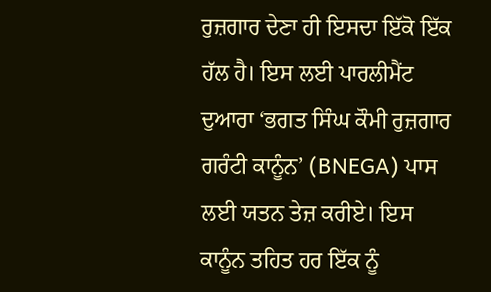ਰੁਜ਼ਗਾਰ ਦੇਣਾ ਹੀ ਇਸਦਾ ਇੱਕੋ ਇੱਕ ਹੱਲ ਹੈ। ਇਸ ਲਈ ਪਾਰਲੀਮੈਂਟ ਦੁਆਰਾ ‘ਭਗਤ ਸਿੰਘ ਕੌਮੀ ਰੁਜ਼ਗਾਰ ਗਰੰਟੀ ਕਾਨੂੰਨ’ (BNEGA) ਪਾਸ ਲਈ ਯਤਨ ਤੇਜ਼ ਕਰੀਏ। ਇਸ ਕਾਨੂੰਨ ਤਹਿਤ ਹਰ ਇੱਕ ਨੂੰ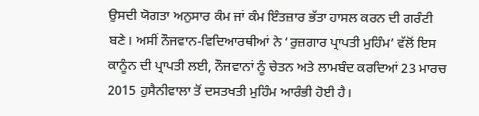ਉਸਦੀ ਯੋਗਤਾ ਅਨੁਸਾਰ ਕੰਮ ਜਾਂ ਕੰਮ ਇੰਤਜ਼ਾਰ ਭੱਤਾ ਹਾਸਲ ਕਰਨ ਦੀ ਗਰੰਟੀ ਬਣੇ। ਅਸੀਂ ਨੌਜਵਾਨ-ਵਿਦਿਆਰਥੀਆਂ ਨੇ ‘ਰੁਜ਼ਗਾਰ ਪ੍ਰਾਪਤੀ ਮੁਹਿੰਮ’ ਵੱਲੋਂ ਇਸ ਕਾਨੂੰਨ ਦੀ ਪ੍ਰਾਪਤੀ ਲਈ, ਨੌਜਵਾਨਾਂ ਨੂੰ ਚੇਤਨ ਅਤੇ ਲਾਮਬੰਦ ਕਰਦਿਆਂ 23 ਮਾਰਚ 2015 ਹੁਸੈਨੀਵਾਲਾ ਤੋਂ ਦਸਤਖਤੀ ਮੁਹਿੰਮ ਆਰੰਭੀ ਹੋਈ ਹੈ।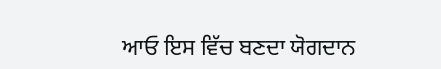ਆਓ ਇਸ ਵਿੱਚ ਬਣਦਾ ਯੋਗਦਾਨ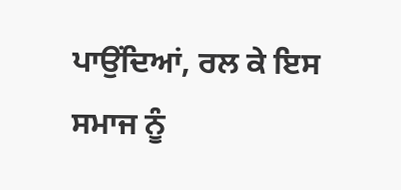ਪਾਉਂਦਿਆਂ, ਰਲ ਕੇ ਇਸ ਸਮਾਜ ਨੂੰ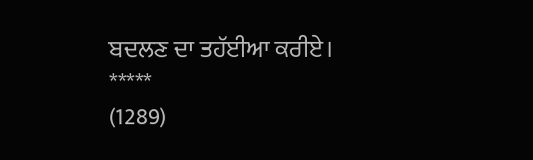ਬਦਲਣ ਦਾ ਤਹੱਈਆ ਕਰੀਏ।
*****
(1289)